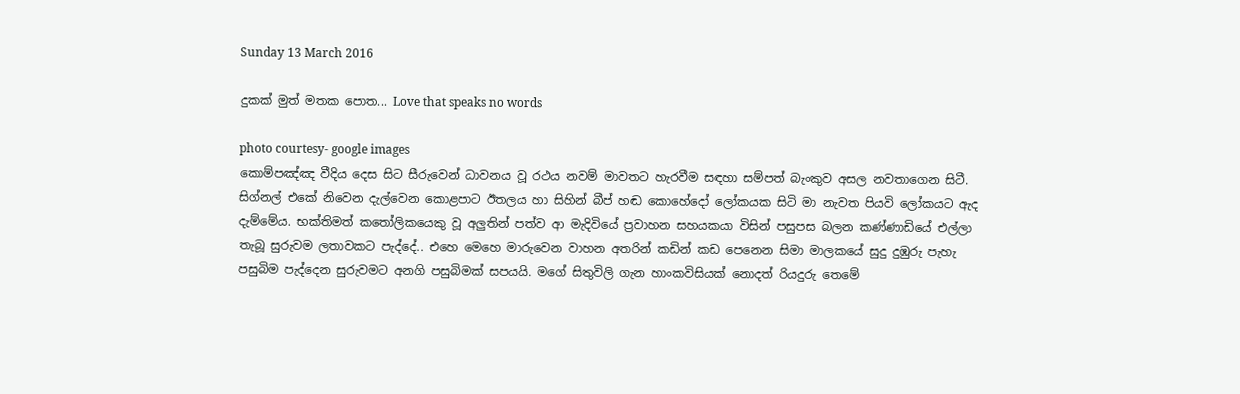Sunday 13 March 2016

දුකක් මුත් මතක පොත... Love that speaks no words

photo courtesy- google images
කොම්පඤ්ඤ වීදිය දෙස සිට සීරුවෙන් ධාවනය වූ රථය නවම් මාවතට හැරවීම සඳහා සම්පත් බැංකුව අසල නවතාගෙන සිටී. සිග්නල් එකේ නිවෙන දැල්වෙන කොළපාට ඊතලය හා සිහින් බීප් හඬ කොහේදෝ ලෝකයක සිටි මා නැවත පියවි ලෝකයට ඇද දැම්මේය. භක්තිමත් කතෝලිකයෙකු වූ අලුතින් පත්ව ආ මැදිවියේ ප්‍රවාහන සහයකයා විසින් පසුපස බලන කණ්ණාඩියේ එල්ලා තැබූ සුරුවම ලතාවකට පැද්දේ.. එහෙ මෙහෙ මාරුවෙන වාහන අතරින් කඩින් කඩ පෙනෙන සිමා මාලකයේ සුදු දුඹුරු පැහැ පසුබිම පැද්දෙන සුරුවමට අනගි පසුබිමක් සපයයි. මගේ සිතුවිලි ගැන හාංකවිසියක් නොදත් රියදුරු තෙමේ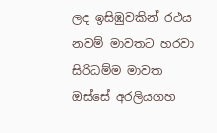ලද ඉසිඹුවකින් රථය නවම් මාවතට හරවා සිරිධම්ම මාවත ඔස්සේ අරලියගහ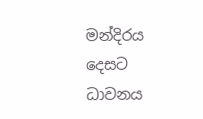මන්දිරය දෙසට ධාවනය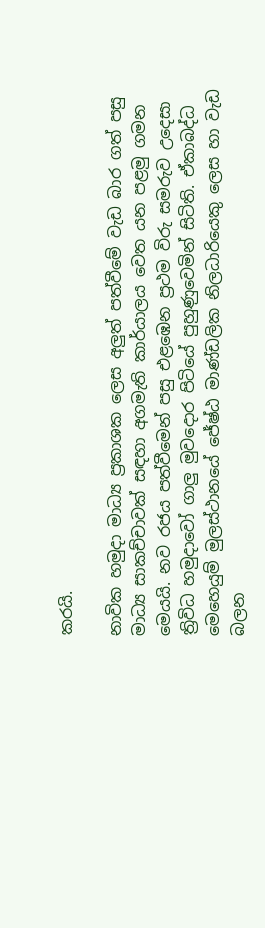කරයි.

නාවික හමුදා මාධ්‍ය ප්‍රකාශක ලෙස අලුත් පත්වීමේ වැඩ බාර ගත් පසු මාධ්‍ය සාකච්චාවක් සඳහා අගමැති කාර්යාලය වෙත යන පළමු ගමන මෙයයි. නව රජය පත්වීමෙන් පසු එළඹෙන ප්‍රථම විරු සමරුව උදෙසා ත්‍රිවිධ හමුදාවෝ ගාලු මුවදොර පිටියේ පුහුණුවෙමින් සිටිති. ඒකාබද්ධ මෙහෙයුම් මුලස්ථානයේ ජේෂ්ඨ මාණ්ඩලික නිලධාරියෙකු ලෙස හා වැඩ බලන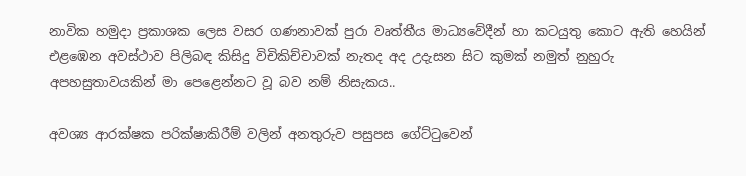නාවික හමුදා ප්‍රකාශක ලෙස වසර ගණනාවක් පුරා වෘත්තීය මාධ්‍යවේදීන් හා කටයුතු කොට ඇති හෙයින් එළඹෙන අවස්ථාව පිලිබඳ කිසිදු විචිකිච්චාවක් නැතද අද උදැසන සිට කුමක් නමුත් නුහුරු අපහසුතාවයකින් මා පෙළෙන්නට වූ බව නම් නිසැකය..

අවශ්‍ය ආරක්ෂක පරික්ෂාකිරීම් වලින් අනතුරුව පසුපස ගේට්ටුවෙන්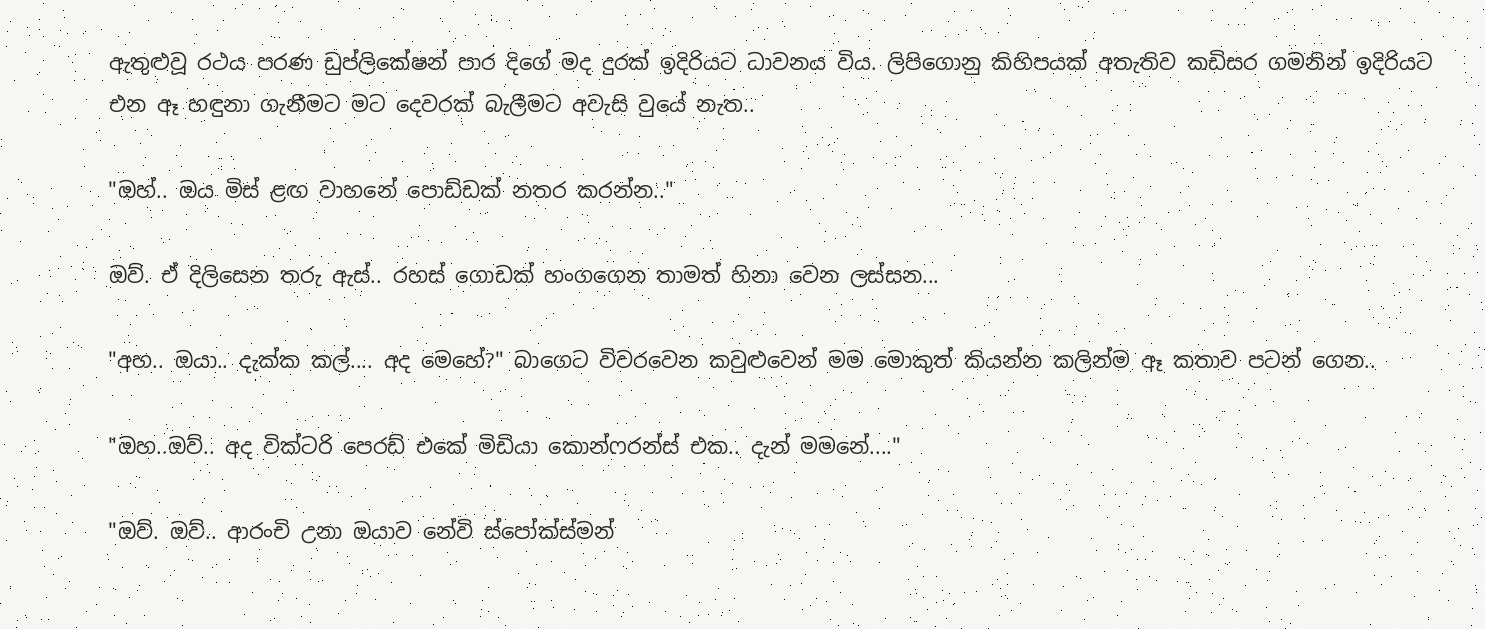ඇතුළුවූ රථය පරණ ඩුප්ලිකේෂන් පාර දිගේ මද දුරක් ඉදිරියට ධාවනය විය. ලිපිගොනු කිහිපයක් අතැතිව කඩිසර ගමනින් ඉදිරියට එන ඈ හඳුනා ගැනීමට මට දෙවරක් බැලීමට අවැසි වුයේ නැත..

"ඔහ්.. ඔය මිස් ළඟ වාහනේ පොඩ්ඩක් නතර කරන්න.."

ඔව්. ඒ දිලිසෙන තරු ඇස්.. රහස් ගොඩක් හංගගෙන තාමත් හිනා වෙන ලස්සන...

"අහ.. ඔයා.. දැක්ක කල්.... අද මෙහේ?" බාගෙට විවරවෙන කවුළුවෙන් මම මොකුත් කියන්න කලින්ම ඈ කතාව පටන් ගෙන..

"ඔහ..ඔව්.. අද වික්ටරි පෙරඩ් එකේ මිඩියා කොන්ෆරන්ස් එක.. දැන් මමනේ...."

"ඔව්. ඔව්.. ආරංචි උනා ඔයාව නේවි ස්පෝක්ස්මන්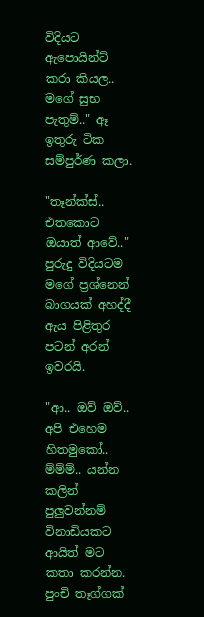විදියට ඇපොයින්ට් කරා කියල.. මගේ සුභ පැතුම්.." ඈ ඉතුරු ටික සම්පුර්ණ කලා.

"තෑන්ක්ස්.. එතකොට ඔයාත් ආවේ.." පුරුදු විදියටම මගේ ප්‍රශ්නෙන් බාගයක් අහද්දී ඇය පිළිතුර පටන් අරන් ඉවරයි.

"ආ.. ඔව් ඔව්.. අපි එහෙම හිතමුකෝ.. ම්ම්ම්.. යන්න කලින් පුලුවන්නම් විනාඩියකට ආයිත් මට කතා කරන්න. පුංචි තෑග්ගක්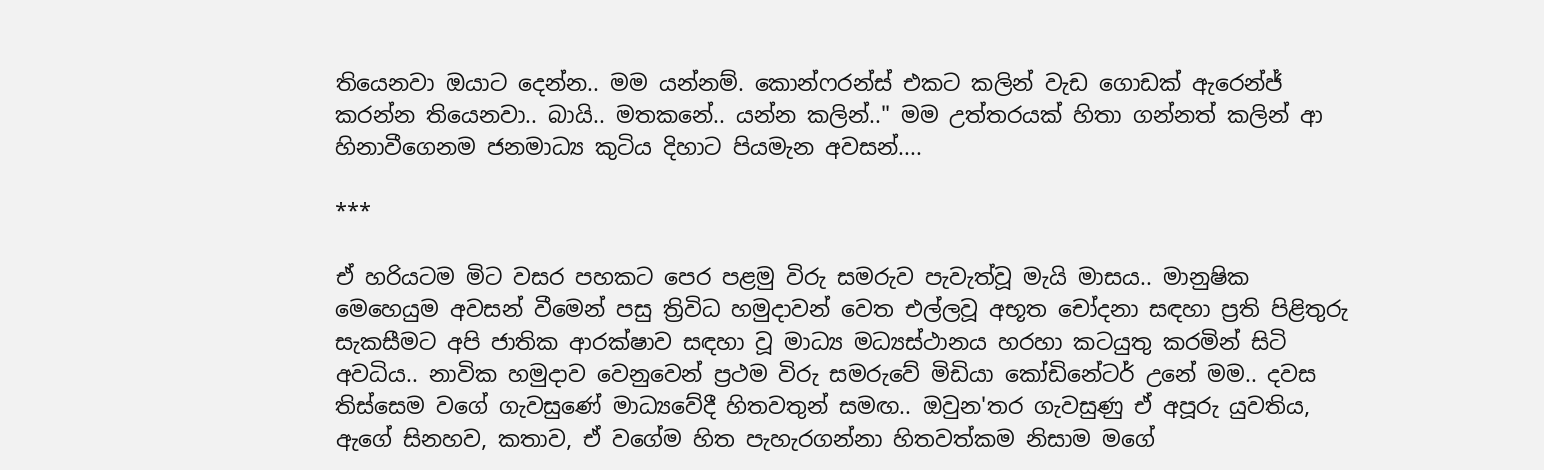තියෙනවා ඔයාට දෙන්න.. මම යන්නම්. කොන්ෆරන්ස් එකට කලින් වැඩ ගොඩක් ඇරෙන්ජ් කරන්න තියෙනවා.. බායි.. මතකනේ.. යන්න කලින්.." මම උත්තරයක් හිතා ගන්නත් කලින් ආ හිනාවීගෙනම ජනමාධ්‍ය කුටිය දිහාට පියමැන අවසන්....

***

ඒ හරියටම මිට වසර පහකට පෙර පළමු විරු සමරුව පැවැත්වූ මැයි මාසය.. මානුෂික මෙහෙයුම අවසන් වීමෙන් පසු ත්‍රිවිධ හමුදාවන් වෙත එල්ලවූ අභූත චෝදනා සඳහා ප්‍රති පිළිතුරු සැකසීමට අපි ජාතික ආරක්ෂාව සඳහා වූ මාධ්‍ය මධ්‍යස්ථානය හරහා කටයුතු කරමින් සිටි අවධිය.. නාවික හමුදාව වෙනුවෙන් ප්‍රථම විරු සමරුවේ මිඩියා කෝඩිනේටර් උනේ මම.. දවස තිස්සෙම වගේ ගැවසුණේ මාධ්‍යවේදී හිතවතුන් සමඟ.. ඔවුන'තර ගැවසුණු ඒ අපූරු යුවතිය, ඇගේ සිනහව, කතාව, ඒ වගේම හිත පැහැරගන්නා හිතවත්කම නිසාම මගේ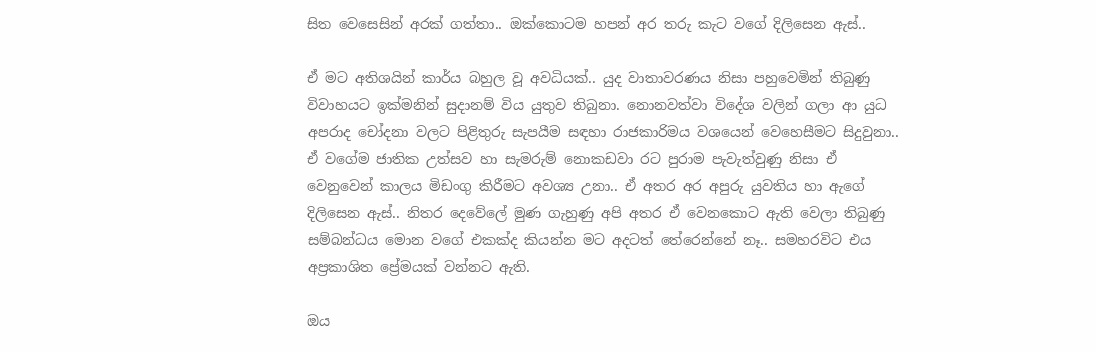සිත වෙසෙසින් අරක් ගත්තා.. ඔක්කොටම හපන් අර තරු කැට වගේ දිලිසෙන ඇස්..

ඒ මට අතිශයින් කාර්ය බහුල වූ අවධියක්.. යුද වාතාවරණය නිසා පහුවෙමින් තිබුණු විවාහයට ඉක්මනින් සුදානම් විය යුතුව තිබුනා. නොනවත්වා විදේශ වලින් ගලා ආ යුධ අපරාද චෝදනා වලට පිළිතුරු සැපයීම සඳහා රාජකාරිමය වශයෙන් වෙහෙසීමට සිදුවුනා.. ඒ වගේම ජාතික උත්සව හා සැමරුම් නොකඩවා රට පුරාම පැවැත්වුණු නිසා ඒ වෙනුවෙන් කාලය මිඩංගු කිරීමට අවශ්‍ය උනා.. ඒ අතර අර අපුරු යුවතිය හා ඇගේ දිලිසෙන ඇස්.. නිතර දෙවේලේ මුණ ගැහුණු අපි අතර ඒ වෙනකොට ඇති වෙලා තිබුණු සම්බන්ධය මොන වගේ එකක්ද කියන්න මට අදටත් තේරෙන්නේ නෑ.. සමහරවිට එය අප්‍රකාශිත ප්‍රේමයක් වන්නට ඇති.

ඔය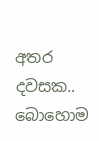අතර දවසක.. බොහොම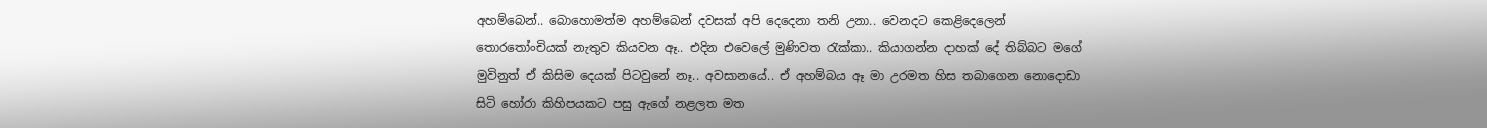අහම්බෙන්.. බොහොමත්ම අහම්බෙන් දවසක් අපි දෙදෙනා තනි උනා.. වෙනදට කෙළිදෙලෙන් තොරතෝංචියක් නැතුව කියවන ඈ.. එදින එවෙලේ මුණිවත රැක්කා.. කියාගන්න දාහක් දේ තිබ්බට මගේ මුවිනුත් ඒ කිසිම දෙයක් පිටවුනේ නෑ.. අවසානයේ.. ඒ අහම්බය ඈ මා උරමත හිස තබාගෙන නොදොඩා සිටි හෝරා කිහිපයකට පසු ඇගේ නළලත මත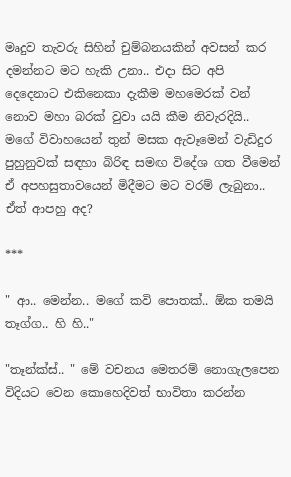මෘදුව තැවරු සිහින් චුම්බනයකින් අවසන් කර දමන්නට මට හැකි උනා.. එදා සිට අපි දෙදෙනාට එකිනෙකා දැකීම මහමෙරක් වන් නොව මහා බරක් වුවා යයි කීම නිවැරදියි.. මගේ විවාහයෙන් තුන් මසක ඇවෑමෙන් වැඩිදුර පුහුනුවක් සඳහා බිරිඳ සමඟ විදේශ ගත වීමෙන් ඒ අපහසුතාවයෙන් මිදීමට මට වරම් ලැබුනා.. ඒත් ආපහු අද?

***

" ආ.. මෙන්න.. මගේ කවි පොතක්.. ඕක තමයි තෑග්ග.. හි හි.."

"තෑන්ක්ස්.. " මේ වචනය මෙතරම් නොගැලපෙන විදියට වෙන කොහෙදිවත් භාවිතා කරන්න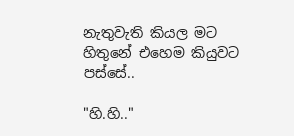නැතුවැති කියල මට හිතුනේ එහෙම කියුවට පස්සේ..

"හි.හි.."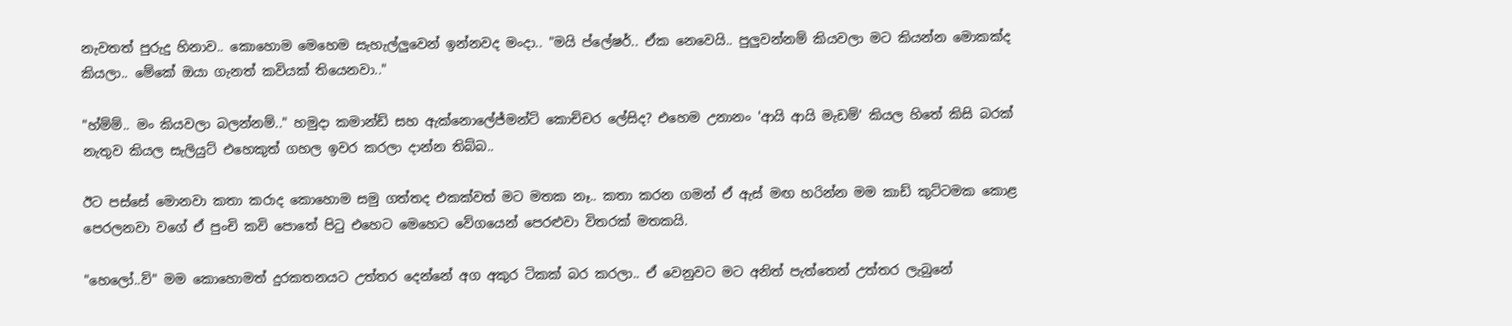නැවතත් පුරුදු හිනාව.. කොහොම මෙහෙම සැහැල්ලුවෙන් ඉන්නවද මංදා.. "මයි ප්ලේෂර්.. ඒක නෙවෙයි.. පුලුවන්නම් කියවලා මට කියන්න මොකක්ද කියලා.. මේකේ ඔයා ගැනත් කවියක් තියෙනවා.."

"හ්ම්ම්.. මං කියවලා බලන්නම්.." හමුදා කමාන්ඩ් සහ ඇක්නොලේජ්මන්ට් කොච්චර ලේසිද? එහෙම උනානං 'ආයි ආයි මැඩම්' කියල හිතේ කිසි බරක් නැතුව කියල සැලියුට් එහෙකුත් ගහල ඉවර කරලා දාන්න තිබ්බ..

ඊට පස්සේ මොනවා කතා කරාද කොහොම සමු ගත්තද එකක්වත් මට මතක නෑ.. කතා කරන ගමන් ඒ ඇස් මඟ හරින්න මම කාඩ් කුට්ටමක කොළ පෙරලනවා වගේ ඒ පුංචි කවි පොතේ පිටු එහෙට මෙහෙට වේගයෙන් පෙරළුවා විතරක් මතකයි.

"හෙලෝ..ව්" මම කොහොමත් දුරකතනයට උත්තර දෙන්නේ අග අකුර ටිකක් බර කරලා.. ඒ වෙනුවට මට අනිත් පැත්තෙන් උත්තර ලැබුනේ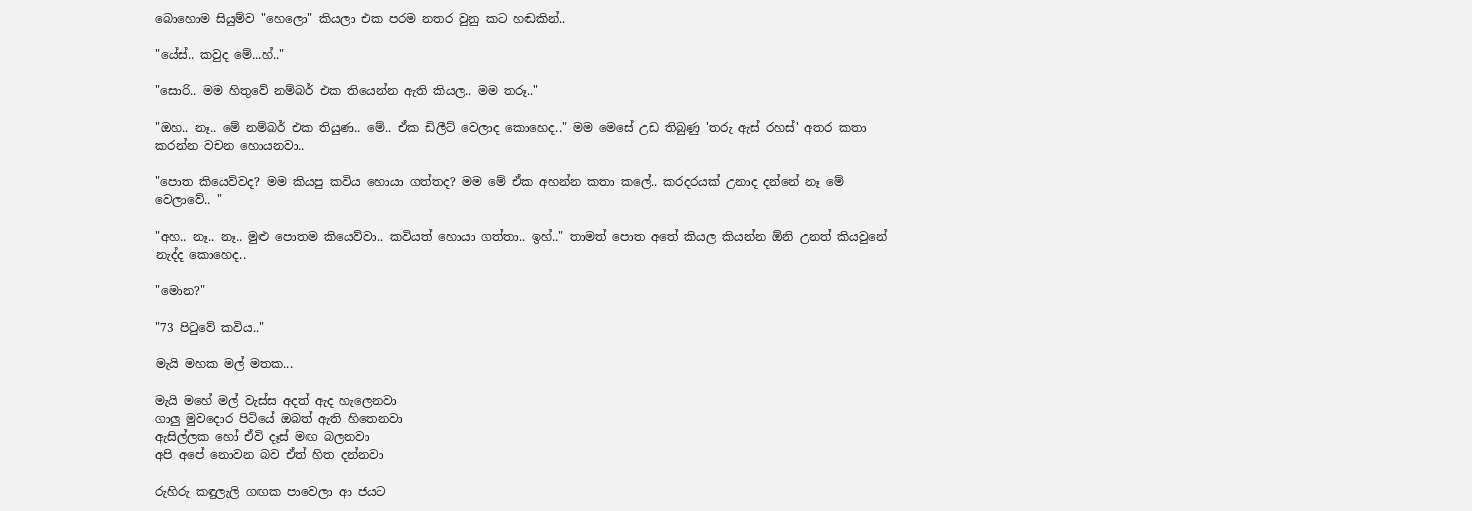බොහොම සියුම්ව "හෙලො" කියලා එක පරම නතර වුනු කට හඬකින්..

"යේස්.. කවුද මේ...හ්.."

"සොරි.. මම හිතුවේ නම්බර් එක තියෙන්න ඇති කියල.. මම තරූ.."

"ඔහ.. නෑ.. මේ නම්බර් එක තියුණ.. මේ.. ඒක ඩිලීට් වෙලාද කොහෙද.." මම මෙසේ උඩ තිබුණු 'තරු ඇස් රහස්' අතර කතා කරන්න වචන හොයනවා..

"පොත කියෙව්වද? මම කියපු කවිය හොයා ගත්තද? මම මේ ඒක අහන්න කතා කලේ.. කරදරයක් උනාද දන්නේ නෑ මේ වෙලාවේ.. "

"අහ.. නෑ.. නෑ.. මුළු පොතම කියෙව්වා.. කවියත් හොයා ගත්තා.. ඉහ්.." තාමත් පොත අතේ කියල කියන්න ඕනි උනත් කියවුනේ නැද්ද කොහෙද..

"මොන?"

"73 පිටුවේ කවිය.."

මැයි මහක මල් මතක...

මැයි මහේ මල් වැස්ස අදත් ඇද හැලෙනවා
ගාලු මුවදොර පිටියේ ඔබත් ඇති හිතෙනවා
ඇසිල්ලක හෝ ඒවි දෑස් මඟ බලනවා
අපි අපේ නොවන බව ඒත් හිත දන්නවා

රුහිරු කඳුලැලි ගඟක පාවෙලා ආ ජයට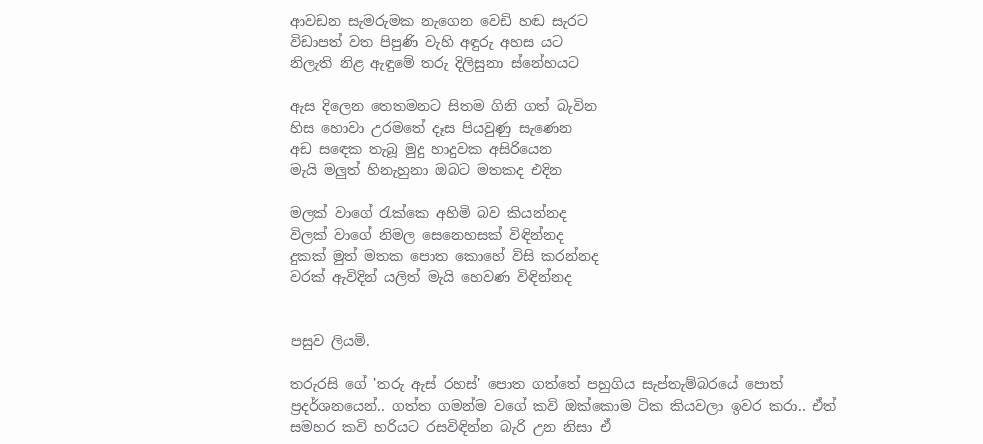ආවඩන සැමරුමක නැගෙන වෙඩි හඬ සැරට
විඩාපත් වත පිපුණි වැහි අඳුරු අහස යට
නිලැති නිළ ඇඳුමේ තරු දිලිසුනා ස්නේහයට

ඇස දිලෙන තෙතමනට සිතම ගිනි ගත් බැවින
හිස හොවා උරමතේ දෑස පියවුණු සැණෙන
අඩ සඳෙක තැබූ මුදු හාදුවක අසිරියෙන
මැයි මලුත් හිනැහුනා ඔබට මතකද එදින

මලක් වාගේ රැක්කෙ අහිමි බව කියන්නද
විලක් වාගේ නිමල සෙනෙහසක් විඳින්නද
දුකක් මුත් මතක පොත කොහේ විසි කරන්නද
වරක් ඇවිදින් යලිත් මැයි හෙවණ විඳින්නද


පසුව ලියමි.

තරුරසි ගේ 'තරු ඇස් රහස්' පොත ගත්තේ පහුගිය සැප්තැම්බරයේ පොත් ප්‍රදර්ශනයෙන්.. ගත්ත ගමන්ම වගේ කවි ඔක්කොම ටික කියවලා ඉවර කරා.. ඒත් සමහර කවි හරියට රසවිඳින්න බැරි උන නිසා ඒ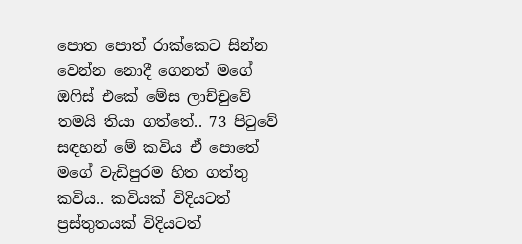පොත පොත් රාක්කෙට සින්න වෙන්න නොදී ගෙනත් මගේ ඔෆිස් එකේ මේස ලාච්චුවේ තමයි තියා ගත්තේ.. 73 පිටුවේ සඳහන් මේ කවිය ඒ පොතේ මගේ වැඩිපුරම හිත ගත්තු කවිය.. කවියක් විදියටත් ප්‍රස්තුතයක් විදියටත්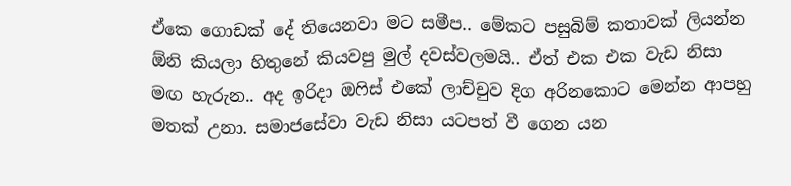ඒකෙ ගොඩක් දේ තියෙනවා මට සමීප.. මේකට පසුබිම් කතාවක් ලියන්න ඕනි කියලා හිතුනේ කියවපු මුල් දවස්වලමයි.. ඒත් එක එක වැඩ නිසා මඟ හැරුන.. අද ඉරිදා ඔෆිස් එකේ ලාච්චුව දිග අරිනකොට මෙන්න ආපහු මතක් උනා. සමාජසේවා වැඩ නිසා යටපත් වී ගෙන යන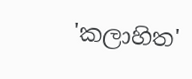'කලාහිත'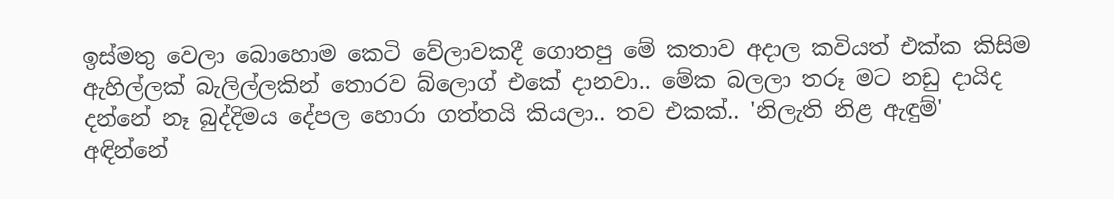ඉස්මතු වෙලා බොහොම කෙටි වේලාවකදී ගොතපු මේ කතාව අදාල කවියත් එක්ක කිසිම ඇහිල්ලක් බැලිල්ලකින් තොරව බ්ලොග් එකේ දානවා.. මේක බලලා තරූ මට නඩු දායිද දන්නේ නෑ බුද්දිමය දේපල හොරා ගත්තයි කියලා.. තව එකක්.. 'නිලැති නිළ ඇඳුම්' අඳින්නේ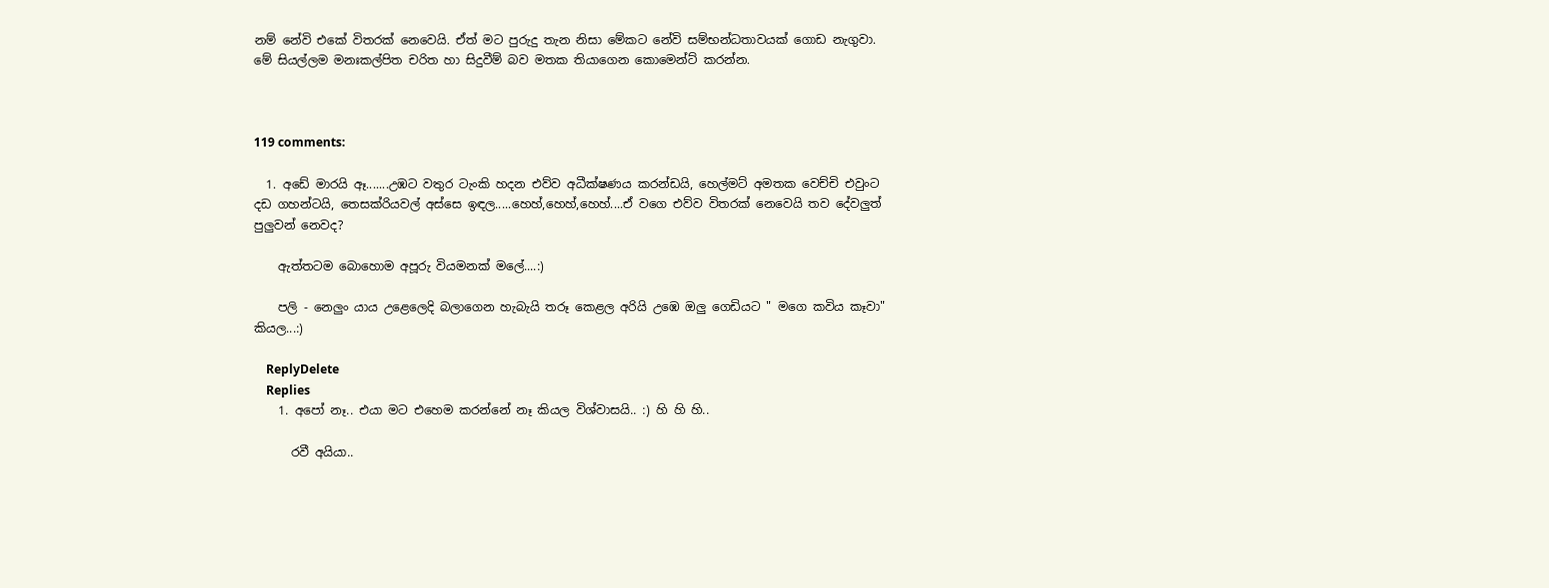නම් නේවි එකේ විතරක් නෙවෙයි. ඒත් මට පුරුදු තැන නිසා මේකට නේවි සම්භන්ධතාවයක් ගොඩ නැගුවා. මේ සියල්ලම මනඃකල්පිත චරිත හා සිදුවීම් බව මතක තියාගෙන කොමෙන්ට් කරන්න.



119 comments:

  1. අඩේ මාරයි ඈ.......උඹට වතුර ටැංකි හදන එව්ව අධීක්ෂණය කරන්ඩයි, හෙල්මට් අමතක වෙච්චි එවුංට දඩ ගහන්ටයි, තෙසක්රියවල් අස්සෙ ඉඳල.....හෙහ්,හෙහ්,හෙහ්....ඒ වගෙ එව්ව විතරක් නෙවෙයි තව දේවලුත් පුලුවන් නෙවද?

    ඇත්තටම බොහොම අපූරු වියමනක් මලේ....:)

    පලි - නෙලුං යාය උළෙලෙදි බලාගෙන හැබැයි තරූ කෙළල අරියි උඹෙ ඔලු ගෙඩියට " මගෙ කවිය කෑවා" කියල...:)

    ReplyDelete
    Replies
    1. අපෝ නෑ.. එයා මට එහෙම කරන්නේ නෑ කියල විශ්වාසයි.. :) හි හි හි..

      රවී අයියා..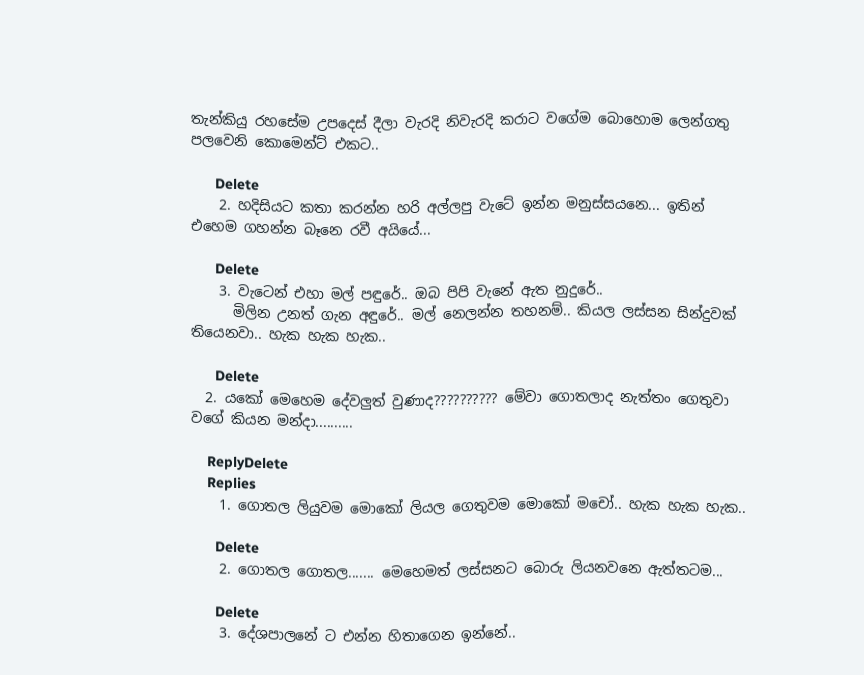තැන්කියු රහසේම උපදෙස් දීලා වැරදි නිවැරදි කරාට වගේම බොහොම ලෙන්ගතු පලවෙනි කොමෙන්ට් එකට..

      Delete
    2. හදිසියට කතා කරන්න හරි අල්ලපු වැටේ ඉන්න මනුස්සයනෙ... ඉතින් එහෙම ගහන්න බෑනෙ රවී අයියේ...

      Delete
    3. වැටෙන් එහා මල් පඳුරේ.. ඔබ පිපි වැනේ ඇත නුදුරේ..
      මිලින උනත් ගැන අඳුරේ.. මල් නෙලන්න තහනම්.. කියල ලස්සන සින්දුවක් තියෙනවා.. හැක හැක හැක..

      Delete
  2. යකෝ මෙහෙම දේවලුත් වුණාද?????????? මේවා ගොතලාද නැත්තං ගෙතුවා වගේ කියන මන්දා..........

    ReplyDelete
    Replies
    1. ගොතල ලියුවම මොකෝ ලියල ගෙතුවම මොකෝ මචෝ.. හැක හැක හැක..

      Delete
    2. ගොතල ගොතල....... මෙහෙමත් ලස්සනට බොරු ලියනවනෙ ඇත්තටම...

      Delete
    3. දේශපාලනේ ට එන්න හිතාගෙන ඉන්නේ..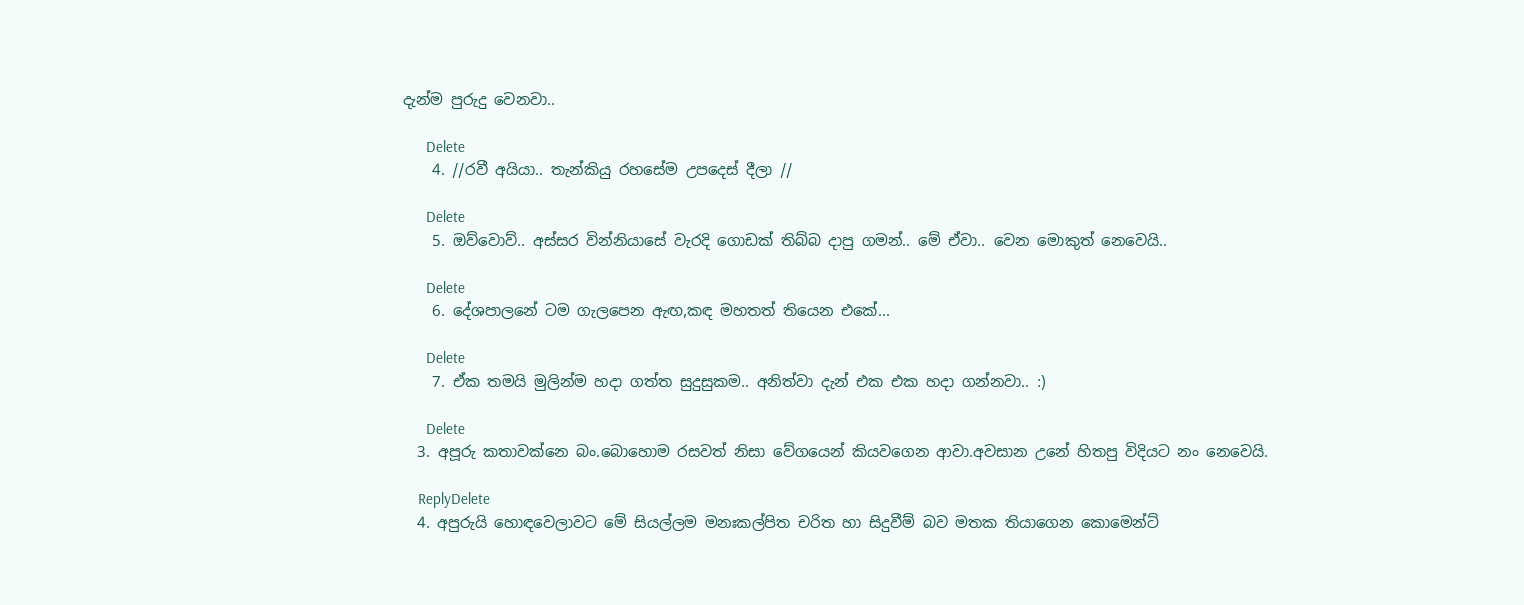දැන්ම පුරුදු වෙනවා..

      Delete
    4. //රවී අයියා.. තැන්කියු රහසේම උපදෙස් දීලා //

      Delete
    5. ඔව්වොව්.. අස්සර වින්නියාසේ වැරදි ගොඩක් තිබ්බ දාපු ගමන්.. මේ ඒවා.. වෙන මොකුත් නෙවෙයි..

      Delete
    6. දේශපාලනේ ටම ගැලපෙන ඇඟ,කඳ මහතත් තියෙන එකේ...

      Delete
    7. ඒක තමයි මුලින්ම හදා ගත්ත සුදුසුකම.. අනිත්වා දැන් එක එක හදා ගන්නවා.. :)

      Delete
  3. අපූරු කතාවක්නෙ බං.බොහොම රසවත් නිසා වේගයෙන් කියවගෙන ආවා.අවසාන උනේ හිතපු විදියට නං නෙවෙයි.

    ReplyDelete
  4. අපුරුයි හොඳවෙලාවට මේ සියල්ලම මනඃකල්පිත චරිත හා සිදුවීම් බව මතක තියාගෙන කොමෙන්ට්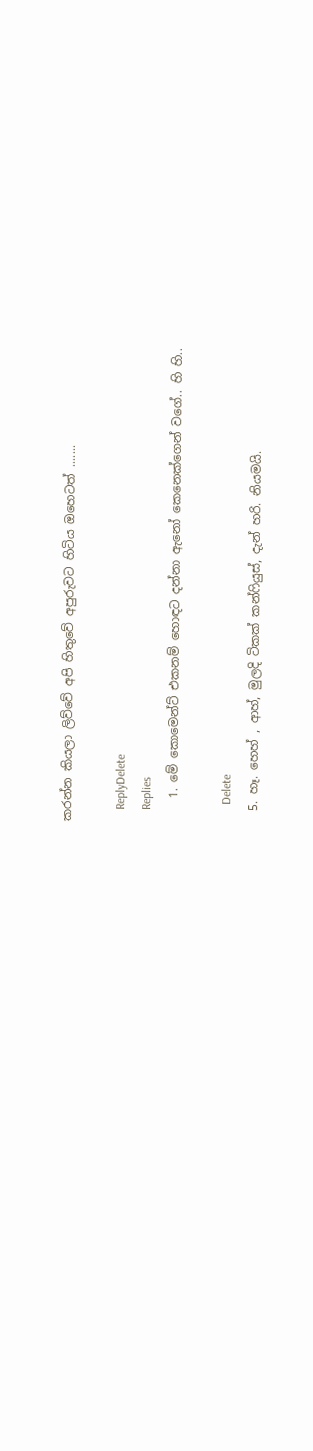කරන්න කියලා ලිව්වේ අපි හිතුවේ අපුරුවට හිටිය ඔහෙටත් .......

    ReplyDelete
    Replies
    1. මේ කොමෙන්ට් එකනම් හොඳට දන්නා ඇනෝ කෙනෙක්ගෙන් වගේ.. හි හි..

      Delete
  5. හෑ. හෙහ් , ආහ්, මුලදි ටිකක් කන්ෆියුස්, දැන් හරි. නියමයි.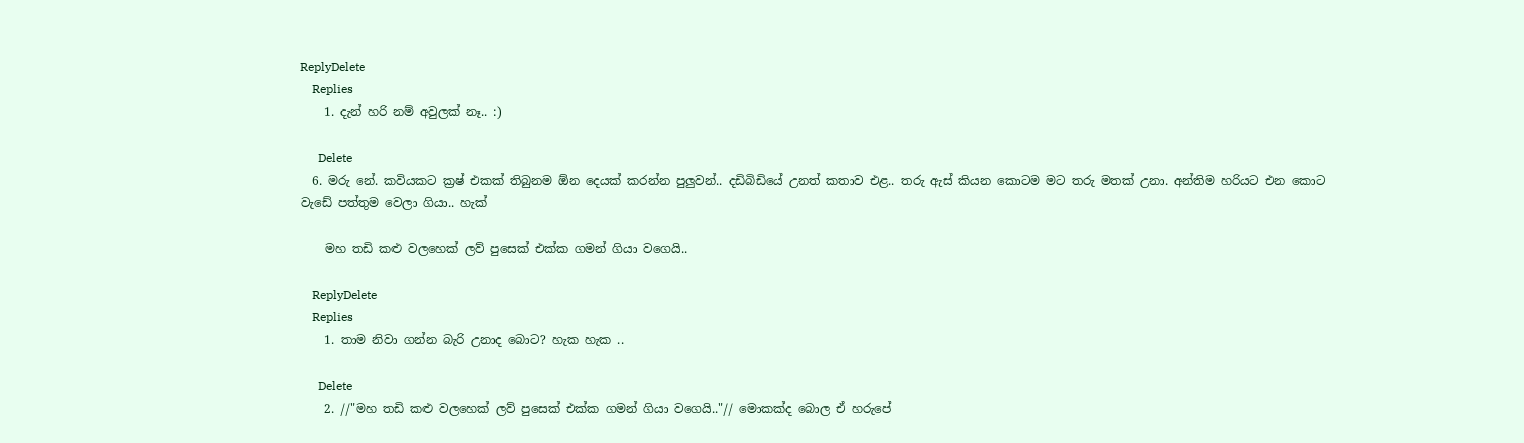ReplyDelete
    Replies
    1. දැන් හරි නම් අවුලක් නෑ.. :)

      Delete
  6. මරු නේ. කවියකට ක්‍රෂ් එකක් තිබුනම ඕන දෙයක් කරන්න පුලුවන්.. දඩිබිඩියේ උනත් කතාව එළ.. තරු ඇස් කියන කොටම මට තරු මතක් උනා. අන්තිම හරියට එන කොට වැඩේ පත්තුම වෙලා ගියා.. හැක්

    මහ තඩි කළු වලහෙක් ලව් පුසෙක් එක්ක ගමන් ගියා වගෙයි..

    ReplyDelete
    Replies
    1. තාම නිවා ගන්න බැරි උනාද බොට? හැක හැක ..

      Delete
    2. //"මහ තඩි කළු වලහෙක් ලව් පුසෙක් එක්ක ගමන් ගියා වගෙයි.."// මොකක්ද බොල ඒ හරුපේ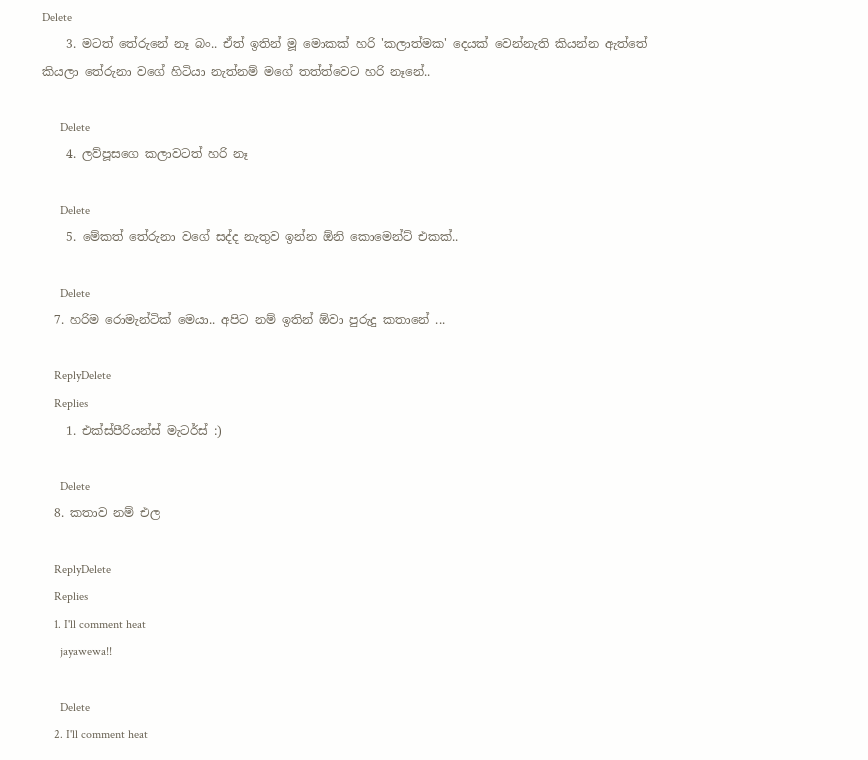Delete
    3. මටත් තේරුනේ නෑ බං.. ඒත් ඉතින් මූ මොකක් හරි 'කලාත්මක' දෙයක් වෙන්නැති කියන්න ඇත්තේ කියලා තේරුනා වගේ හිටියා නැත්නම් මගේ තත්ත්වෙට හරි නෑනේ..

      Delete
    4. ලව්පූසගෙ කලාවටත් හරි නෑ

      Delete
    5. මේකත් තේරුනා වගේ සද්ද නැතුව ඉන්න ඕනි කොමෙන්ට් එකක්..

      Delete
  7. හරිම රොමැන්ටික් මෙයා.. අපිට නම් ඉතින් ඕවා පුරුදු කතානේ ...

    ReplyDelete
    Replies
    1. එක්ස්පීරියන්ස් මැටර්ස් :)

      Delete
  8. කතාව නම් එල

    ReplyDelete
    Replies
    1. I'll comment heat
      jayawewa!!

      Delete
    2. I'll comment heat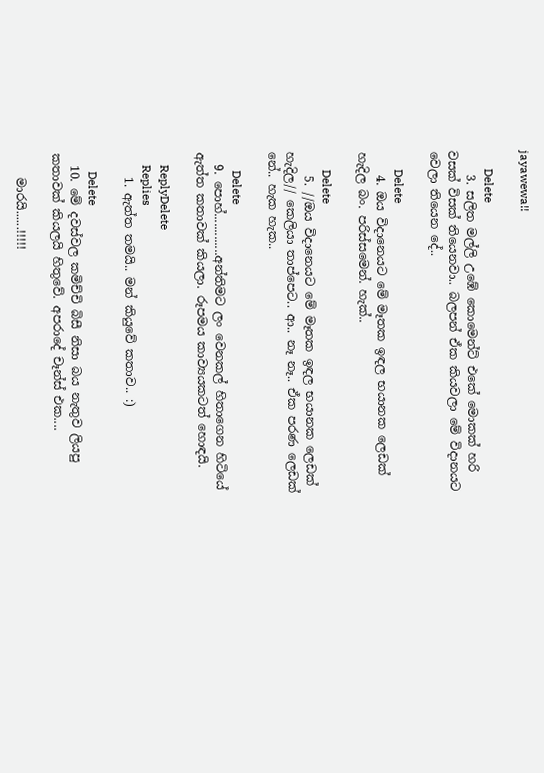jayawewa!!

      Delete
    3. සලිත මල්ලි උඹේ කොමෙන්ට් එකේ මොකක් හරි වසක් විසක් තියෙනවා.. බලපන් ඒක කියවලා මේ විදානයට වෙලා තියෙන දේ..

      Delete
    4. ඔය විදානෙයට ‍මේ මෑතක ඉඳල භයානක ලෙඩක් හැදිල බං. පරිස්සමෙන්. හැක්..

      Delete
    5. //ඔය විදානෙයට ‍මේ මෑතක ඉඳල භයානක ලෙඩක් හැදිල// කෙලියා තාප්පෙට.. ආ.. නෑ නෑ.. ඒක පරණ ලෙඩක් නේ.. හැක හැක..

      Delete
  9. පොහ්.............අන්තිමට ලං වෙනකල් හිතාගෙන හිටියේ ඇත්ත කතාවක් කියලා. රූපමය කාව්‍යයකටත් හොඳයි.

    ReplyDelete
    Replies
    1. ඇත්ත තමයි.. මන් කියුවේ කතාව.. :)

      Delete
  10. මේ දවස්වල කමිච්චි බිසී නිසා බය නැතුව ලියපු කතාවක් කියලයි හිතුවේ. අපරාදේ චෑන්ස් එක....

    මාරයි......!!!!!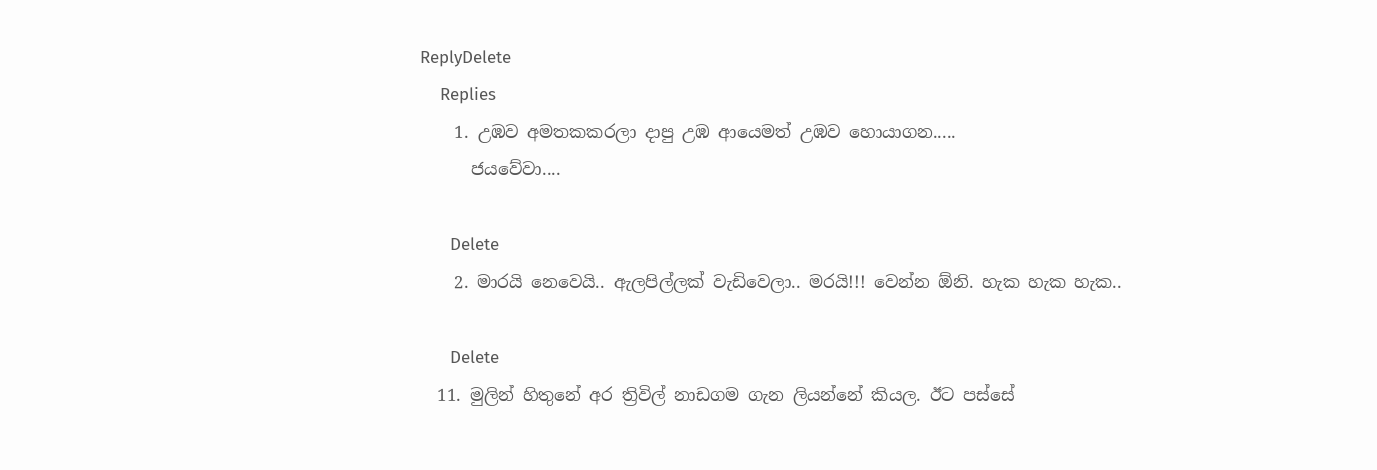ReplyDelete
    Replies
    1. උඹව අමතකකරලා දාපු උඹ ආයෙමත් උඹව හොයාගන.....
      ජයවේවා....

      Delete
    2. මාරයි නෙවෙයි.. ඇලපිල්ලක් වැඩිවෙලා.. මරයි!!! වෙන්න ඕනි. හැක හැක හැක..

      Delete
  11. මුලින් හිතුනේ අර ත්‍රිවිල් නාඩගම ගැන ලියන්නේ කියල. ඊට පස්සේ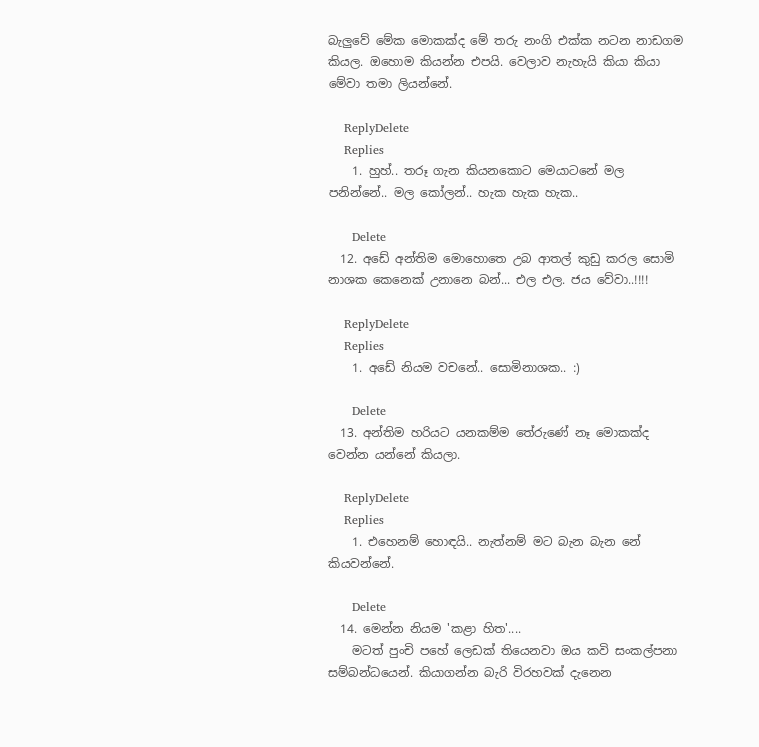බැලුවේ මේක මොකක්ද මේ තරු නංගි එක්ක නටන නාඩගම කියල. ඔහොම කියන්න එපයි. වෙලාව නැහැයි කියා කියා මේවා තමා ලියන්නේ.

    ReplyDelete
    Replies
    1. හුහ්.. තරූ ගැන කියනකොට මෙයාටනේ මල පනින්නේ.. මල කෝලන්.. හැක හැක හැක..

      Delete
  12. අඩේ අන්තිම මොහොතෙ උබ ආතල් කුඩු කරල සොමි නාශක කෙනෙක් උනානෙ බන්... එල එල. ජය වේවා..!!!!

    ReplyDelete
    Replies
    1. අඩේ නියම වචනේ.. සොමිනාශක.. :)

      Delete
  13. අන්තිම හරියට යනකම්ම තේරුණේ නෑ මොකක්ද වෙන්න යන්නේ කියලා.

    ReplyDelete
    Replies
    1. එහෙනම් හොඳයි.. නැත්නම් මට බැන බැන නේ කියවන්නේ.

      Delete
  14. මෙන්න නියම 'කළා හිත'....
    මටත් පුංචි පහේ ලෙඩක් තියෙනවා ඔය කවි සංකල්පනා සම්බන්ධයෙන්. කියාගන්න බැරි විරහවක් දැනෙන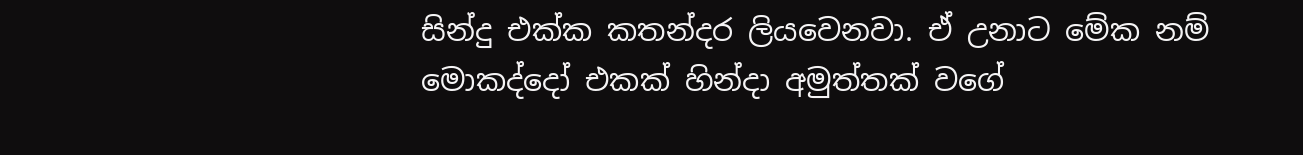සින්දු එක්ක කතන්දර ලියවෙනවා. ඒ උනාට මේක නම් මොකද්දෝ එකක් හින්දා අමුත්තක් වගේ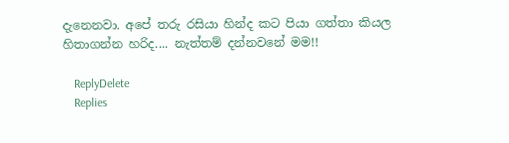දැනෙනවා. අපේ තරු රසියා හින්ද කට පියා ගත්තා කියල හිතාගන්න හරිද.... නැත්තම් දන්නවනේ මම!!

    ReplyDelete
    Replies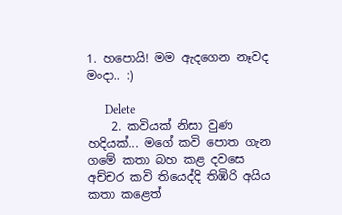1. හපොයි! මම ඇදගෙන නෑවද මංදා.. :)

      Delete
    2. කවියක් නිසා වුණ හදියක්... මගේ කවි පොත ගැන ගමේ කතා බහ කළ දවසෙ අච්චර කවි තියෙද්දි තිඹිරි අයිය කතා කළෙත්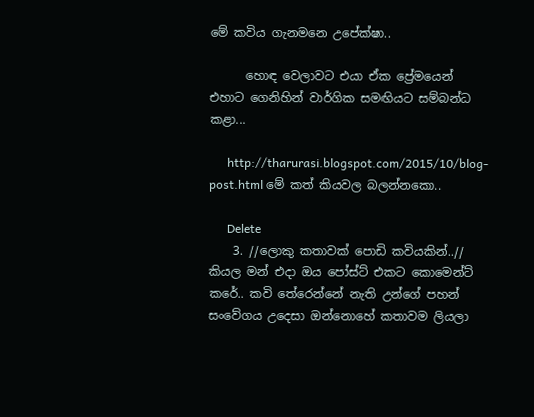මේ කවිය ගැනමනෙ උපේක්ෂා..

      හොඳ වෙලාවට එයා ඒක ප්‍රේමයෙන් එහාට ගෙනිහින් වාර්ගික සමඟියට සම්බන්ධ කළා...

      http://tharurasi.blogspot.com/2015/10/blog-post.html මේ කත් කියවල බලන්නකො..

      Delete
    3. //ලොකු කතාවක් පොඩි කවියකින්..// කියල මන් එදා ඔය පෝස්ට් එකට කොමෙන්ට් කරේ.. කවි තේරෙන්නේ නැති උන්ගේ පහන් සංවේගය උදෙසා ඔන්නොහේ කතාවම ලියලා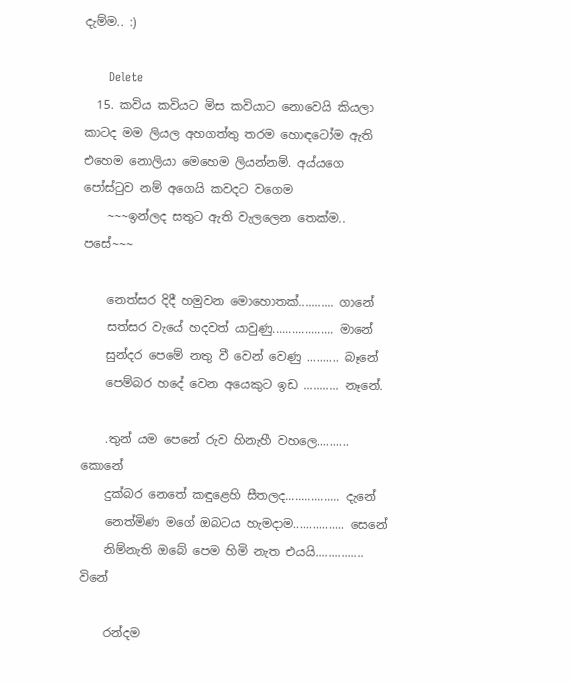දැම්ම.. :)

      Delete
  15. කවිය කවියට මිස කවියාට නොවෙයි කියලා කාටද මම ලියල අහගත්තු තරම හොඳටෝම ඇති එහෙම නොලියා මෙහෙම ලියන්නම්. අය්යගෙ පෝස්ටුව නම් අගෙයි කවදට වගෙම
    ~~~ඉන්ලද සතුට ඇති වැලලෙන තෙක්ම.. පසේ~~~

    නෙත්සර දිදී හමුවන මොහොතක්........... ගානේ
    සත්සර වැයේ හදවත් යාවුණු................... මානේ
    සුන්දර පෙමේ නතු වී වෙන් වෙණු .......... බෑනේ
    පෙම්බර හදේ වෙන අයෙකුට ඉඩ ........... නෑනේ.

    .තුන් යම පෙනේ රුව හිනැහී වහලෙ.......... කොනේ
    දුක්බර නෙතේ කඳුළෙහි සීතලද................. දැනේ
    නෙත්මිණ මගේ ඔබටය හැමදාම................ සෙනේ
    නිම්නැති ඔබේ පෙම හිමි නැත එයයි............... විනේ

    රන්දම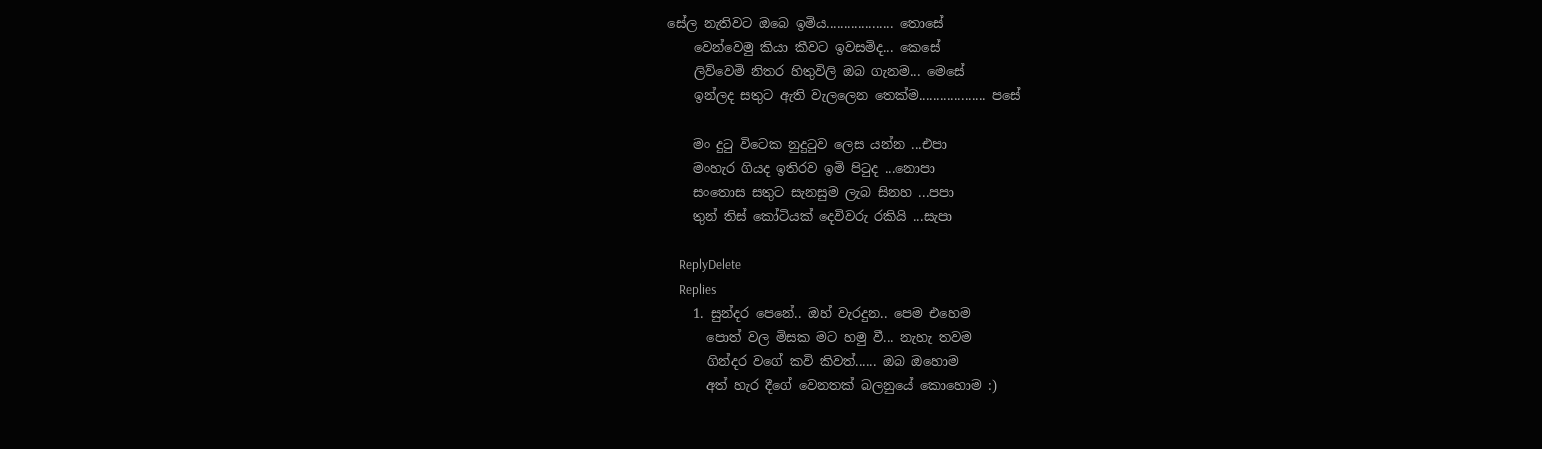සේල නැතිවට ඔබෙ ඉමිය................... තොසේ
    වෙන්වෙමු කියා කීවට ඉවසමිද... කෙසේ
    ලිව්වෙමි නිතර හිතුවිලි ඔබ ගැනම... මෙසේ
    ඉන්ලද සතුට ඇති වැලලෙන තෙක්ම................... පසේ

    මං දුටු විටෙක නුදුටුව ලෙස යන්න ...එපා
    මංහැර ගියද ඉතිරව ඉමි පිටුද ...නොපා
    සංතොස සතුට සැනසුම ලැබ සිනහ ...පපා
    තුන් තිස් කෝටියක් දෙවිවරු රකියි ...සැපා

    ReplyDelete
    Replies
    1. සුන්දර පෙනේ.. ඔහ් වැරදුන.. පෙම එහෙම
      පොත් වල මිසක මට හමු වී... නැහැ තවම
      ගින්දර වගේ කවි කිවත්...... ඔබ ඔහොම
      අත් හැර දීගේ වෙනතක් බලනුයේ කොහොම :)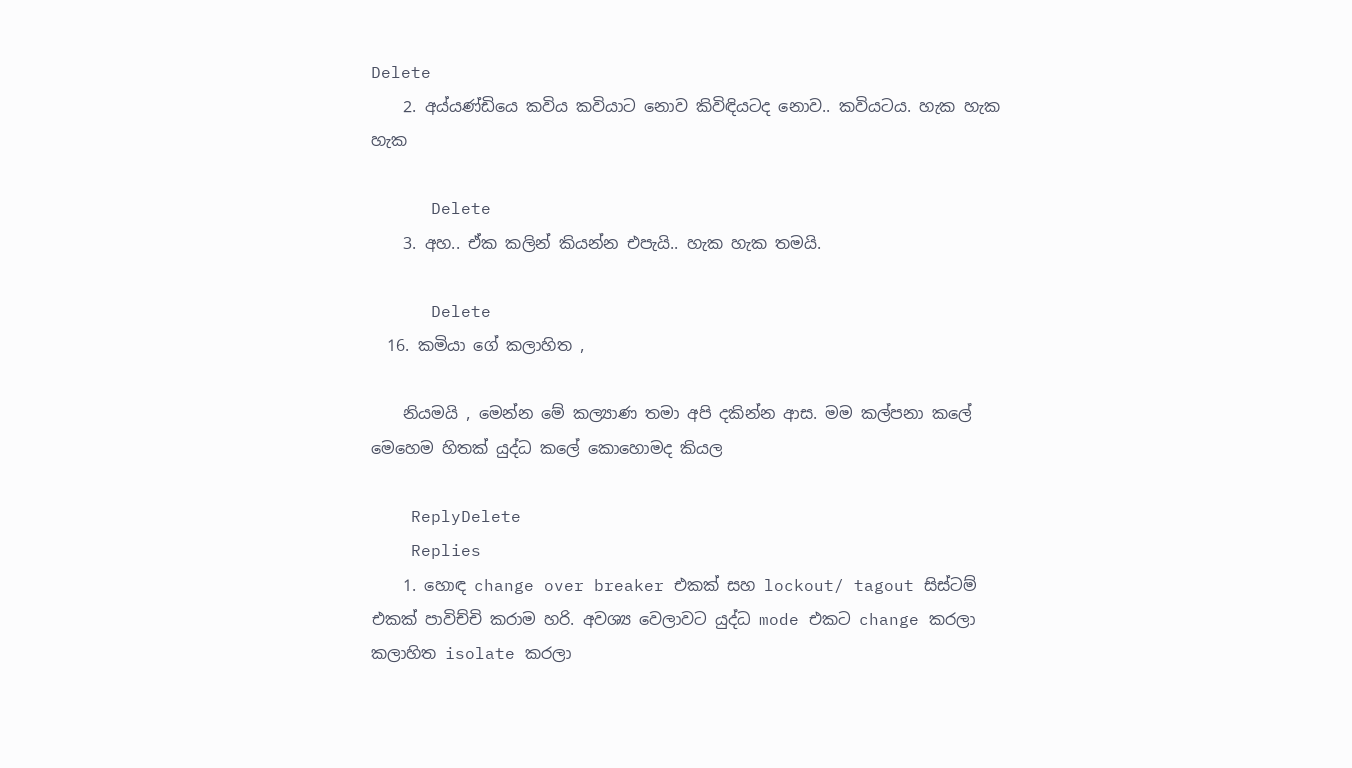Delete
    2. අය්යණ්ඩියෙ කවිය කවියාට නොව කිවිඳියටද නොව.. කවියටය. හැක හැක හැක

      Delete
    3. අහ.. ඒක කලින් කියන්න එපැයි.. හැක හැක තමයි.

      Delete
  16. කමියා ගේ කලාහිත ,

    නියමයි , මෙන්න මේ කල්‍යාණ තමා අපි දකින්න ආස. මම කල්පනා කලේ මෙහෙම හිතක් යුද්ධ කලේ කොහොමද කියල

    ReplyDelete
    Replies
    1. හොඳ change over breaker එකක් සහ lockout/ tagout සිස්ටම් එකක් පාවිච්චි කරාම හරි. අවශ්‍ය වෙලාවට යුද්ධ mode එකට change කරලා කලාහිත isolate කරලා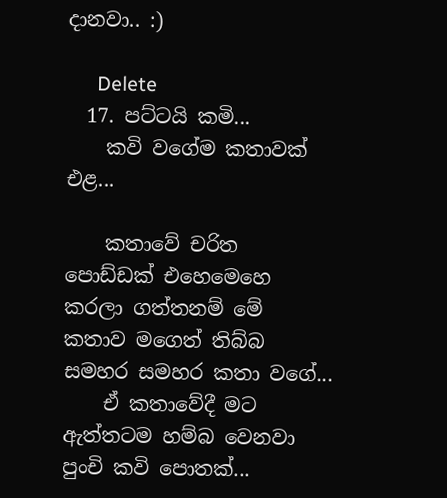දානවා.. :)

      Delete
  17. පට්ටයි කමි...
    කවි වගේම කතාවක් එළ...

    කතාවේ චරිත පොඩ්ඩක් එහෙමෙහෙ කරලා ගත්තනම් මේ කතාව මගෙත් තිබ්බ සමහර සමහර කතා වගේ...
    ඒ කතාවේදී මට ඇත්තටම හම්බ වෙනවා පුංචි කවි පොතක්...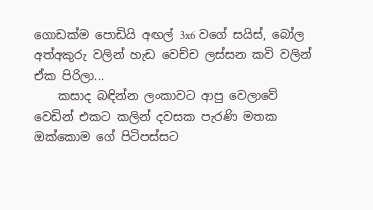ගොඩක්ම පොඩියි අඟල් 3x6 වගේ සයිස්, බෝල අත්අකුරු වලින් හැඩ වෙච්ච ලස්සන කවි වලින් ඒක පිරිලා...
    කසාද බඳින්න ලංකාවට ආපු වෙලාවේ වෙඩින් එකට කලින් දවසක පැරණි මතක ඔක්කොම ගේ පිටිපස්සට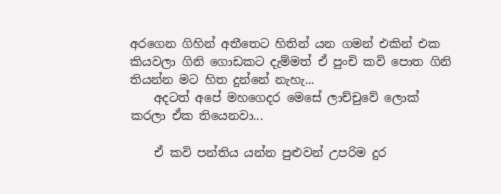අරගෙන ගිහින් අතීතෙට හිතින් යන ගමන් එකින් එක කියවලා ගිනි ගොඩකට දැම්මත් ඒ පුංචි කවි පොත ගිනි තියන්න මට හිත දුන්නේ නැහැ...
    අදටත් අපේ මහගෙදර මෙසේ ලාච්චුවේ ලොක් කරලා ඒක තියෙනවා...

    ඒ කවි පන්තිය යන්න පුළුවන් උපරිම දුර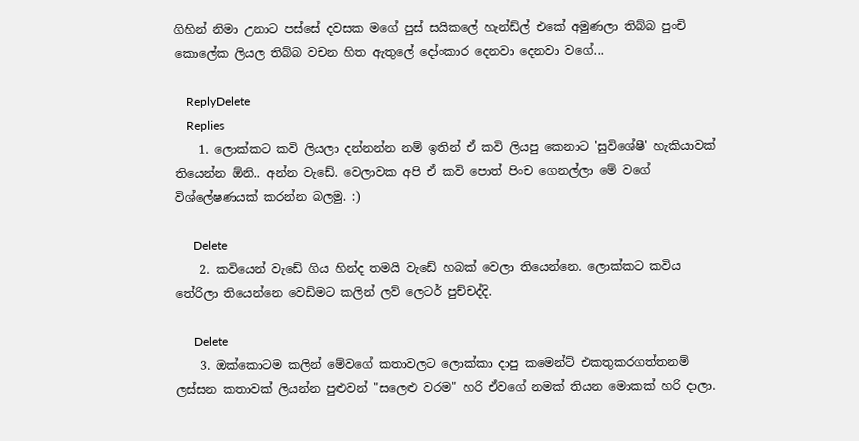ගිහින් නිමා උනාට පස්සේ දවසක මගේ පුස් සයිකලේ හැන්ඩ්ල් එකේ අමුණලා තිබ්බ පුංචි කොලේක ලියල තිබ්බ වචන හිත ඇතුලේ දෝංකාර දෙනවා දෙනවා වගේ...

    ReplyDelete
    Replies
    1. ලොක්කට කවි ලියලා දන්නන්න නම් ඉතින් ඒ කවි ලියපු කෙනාට 'සුවිශේෂී' හැකියාවක් තියෙන්න ඕනි.. අන්න වැඩේ. වෙලාවක අපි ඒ කවි පොත් පිංච ගෙනල්ලා මේ වගේ විශ්ලේෂණයක් කරන්න බලමු. :)

      Delete
    2. කවියෙන් වැඩේ ගිය හින්ද තමයි වැඩේ හබක් වෙලා තියෙන්නෙ. ලොක්කට කවිය තේරිලා තියෙන්නෙ වෙඩිමට කලින් ලව් ලෙටර් පුච්චද්දි.

      Delete
    3. ඔක්කොටම කලින් මේවගේ කතාවලට ලොක්කා දාපු කමෙන්ට් එකතුකරගත්තනම් ලස්සන කතාවක් ලියන්න පුළුවන් "සලෙළු වරම" හරි ඒවගේ නමක් තියන මොකක් හරි දාලා.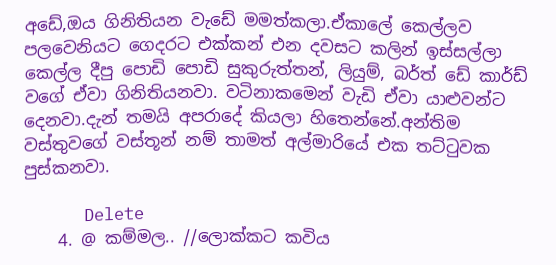අඩේ,ඔය ගිනිතියන වැඩේ මමත්කලා.ඒකාලේ කෙල්ලව පලවෙනියට ගෙදරට එක්කන් එන දවසට කලින් ඉස්සල්ලා කෙල්ල දීපු පොඩි පොඩි සුකුරුත්තන්, ලියුම්, බර්ත් ඩේ කාර්ඩ් වගේ ඒවා ගිනිතියනවා. වටිනාකමෙන් වැඩි ඒවා යාළුවන්ට දෙනවා.දැන් තමයි අපරාදේ කියලා හිතෙන්නේ.අන්තිම වස්තුවගේ වස්තූන් නම් තාමත් අල්මාරියේ එක තට්ටුවක පුස්කනවා.

      Delete
    4. @ කම්මල.. //ලොක්කට කවිය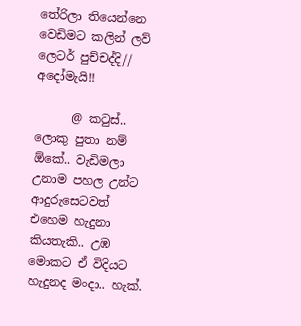තේරිලා තියෙන්නෙ වෙඩිමට කලින් ලව් ලෙටර් පුච්චද්දි// අදෝමැයි!!

      @ කටුස්.. ලොකු පුතා නම් ඕකේ.. වැඩිමලා උනාම පහල උන්ට ආදුරුසෙටවත් එහෙම හැදුනා කියතැකි.. උඹ මොකට ඒ විදියට හැදුනද මංදා.. හැක්.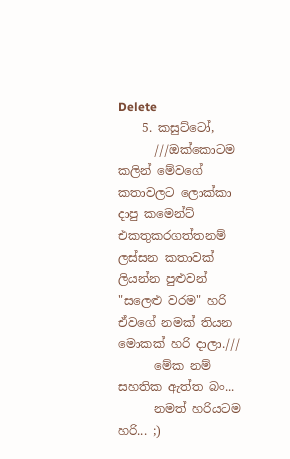Delete
    5. කසුට්ටෝ,
      ///ඔක්කොටම කලින් මේවගේ කතාවලට ලොක්කා දාපු කමෙන්ට් එකතුකරගත්තනම් ලස්සන කතාවක් ලියන්න පුළුවන් "සලෙළු වරම" හරි ඒවගේ නමක් තියන මොකක් හරි දාලා.///
      මේක නම් සහතික ඇත්ත බං...
      නමත් හරියටම හරි... ;)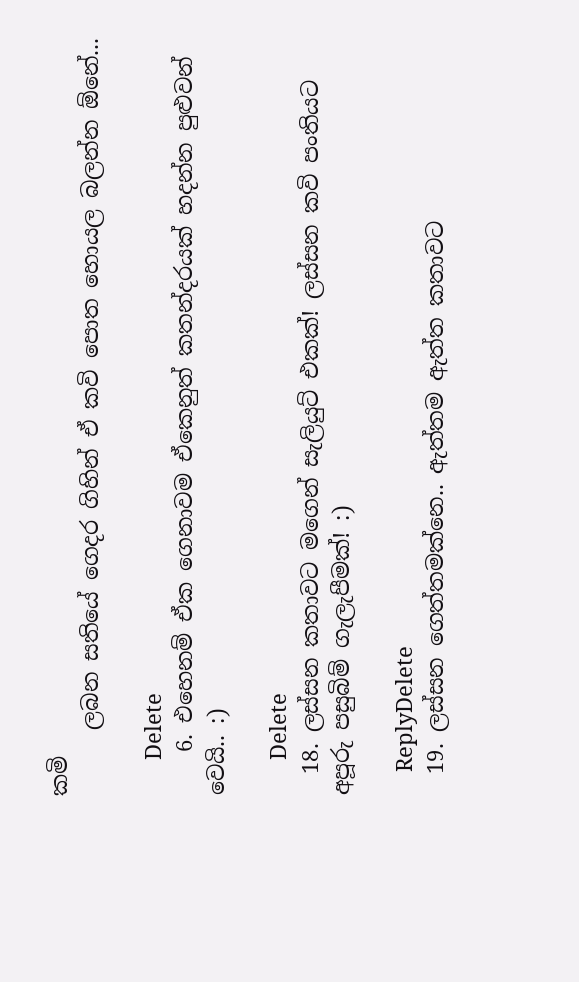කමි
      ලබන සතියේ ගෙදර ගිහින් ඒ කවි පොත හොයල බලන්න ඕනේ...

      Delete
    6. එහෙනම් ඒක ගෙනාවම ඒකෙනුත් කතන්දරයක් හදන්න පුළුවන් වෙයි.. :)

      Delete
  18. ලස්සන කතාවට මගෙන් සැලියුට් එකක්! ලස්සන කවි පංතියට අපූරු පසුබිම් ගැලැපීමක්! :)

    ReplyDelete
  19. ලස්සන ගෙත්තමක්නෙ.. ඇත්තම ඇත්ත කතාවට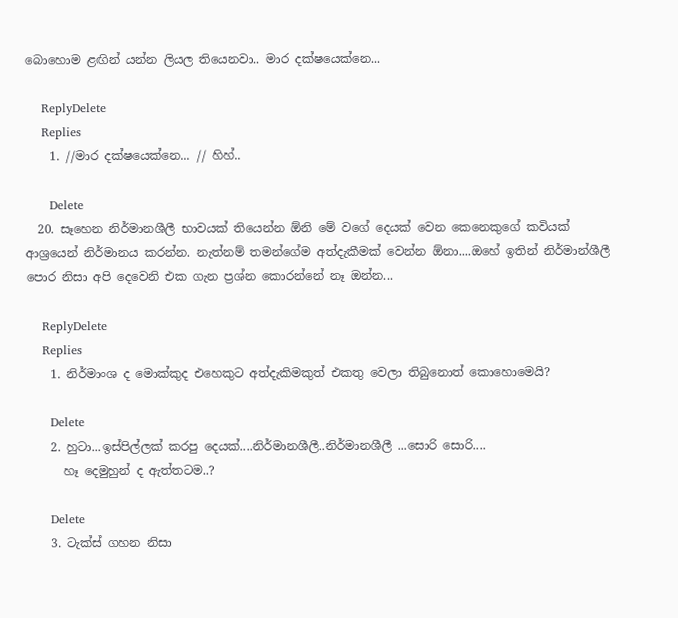බොහොම ළඟින් යන්න ලියල තියෙනවා.. මාර දක්ෂයෙක්නෙ...

    ReplyDelete
    Replies
    1. //මාර දක්ෂයෙක්නෙ... // හිහ්..

      Delete
  20. සෑහෙන නිර්මානශීලී භාවයක් තියෙන්න ඕනි මේ වගේ දෙයක් වෙන කෙනෙකුගේ කවියක් ආශ්‍රයෙන් නිර්මානය කරන්න. නැත්නම් තමන්ගේම අත්දැකීමක් වෙන්න ඕනා....ඔහේ ඉතින් නිර්මාන්ශීලී පොර නිසා අපි දෙවෙනි එක ගැන ප්‍රශ්න කොරන්නේ නෑ ඔන්න...

    ReplyDelete
    Replies
    1. නිර්මාංශ ද මොක්කුද එහෙකුට අත්දැකිමකුත් එකතු වෙලා තිබුනොත් කොහොමෙයි?

      Delete
    2. හුටා...ඉස්පිල්ලක් කරපු දෙයක්....නිර්මානශීලී..නිර්මානශීලී ...සොරි සොරි....
      හෑ දෙමුහුන් ද ඇත්තටම..?

      Delete
    3. ටැක්ස් ගහන නිසා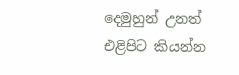දෙමුහුන් උනත් එළිපිට කියන්න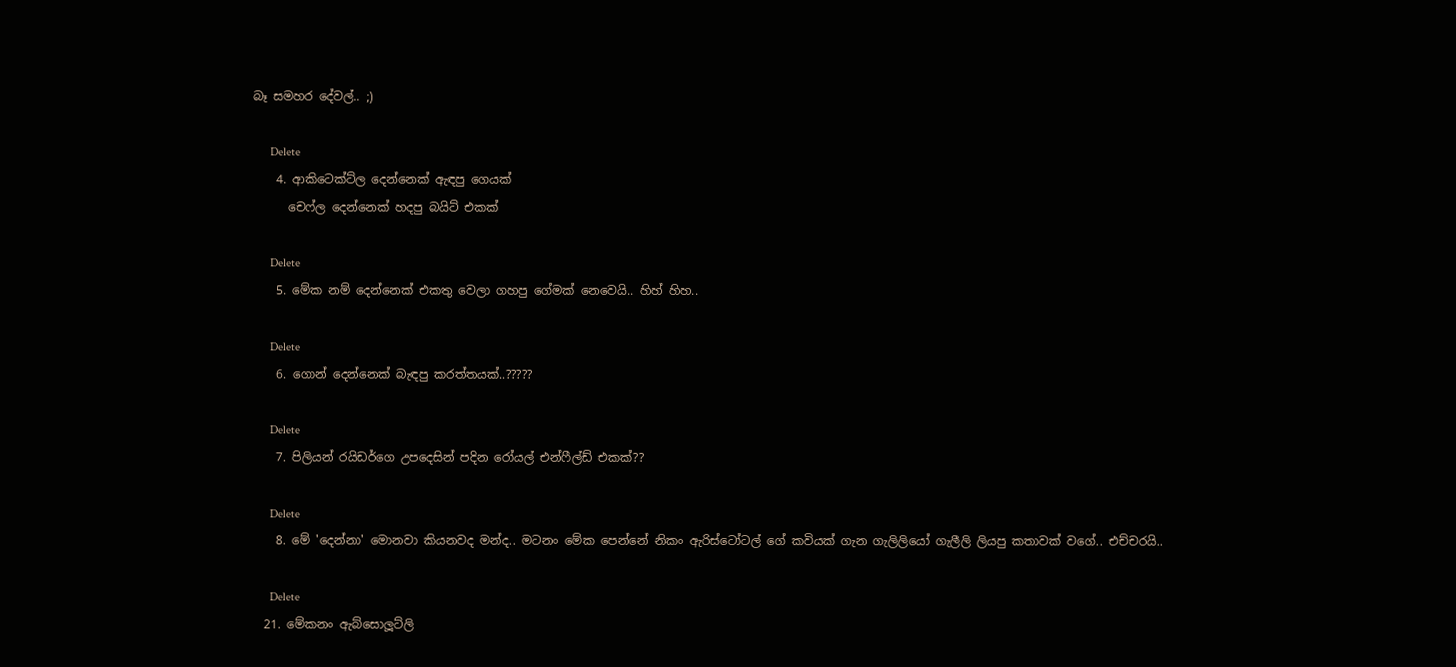බෑ සමහර දේවල්.. ;)

      Delete
    4. ආකිටෙක්ට්ල දෙන්නෙක් ඇඳපු ගෙයක්
      චෙෆ්ල දෙන්නෙක් හදපු බයිට් එකක්

      Delete
    5. මේක නම් දෙන්නෙක් එකතු වෙලා ගහපු ගේමක් නෙවෙයි.. හිහ් හිහ..

      Delete
    6. ගොන් දෙන්නෙක් බැඳපු කරත්තයක්..?????

      Delete
    7. පිලියන් රයිඩර්ගෙ උපදෙසින් පදින රෝයල් එන්ෆීල්ඩ් එකක්??

      Delete
    8. මේ 'දෙන්නා' මොනවා කියනවද මන්ද.. මටනං මේක පෙන්නේ නිකං ඇරිස්ටෝටල් ගේ කවියක් ගැන ගැලිලියෝ ගැලීලි ලියපු කතාවක් වගේ.. එච්චරයි..

      Delete
  21. මේකනං ඇබ්සොලූට්ලි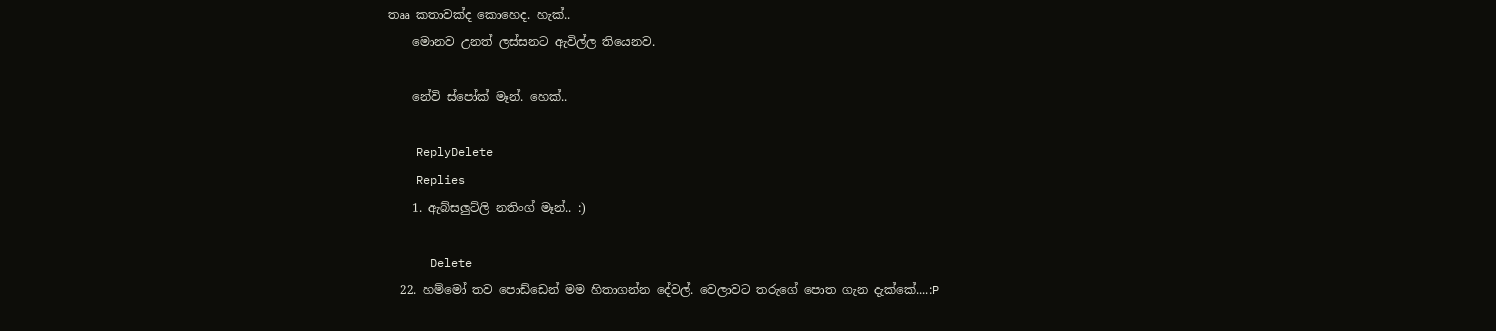තෲ කතාවක්ද කොහෙද. හැක්..
    මොනව උනත් ලස්සනට ඇවිල්ල තියෙනව.

    නේවි ස්පෝක් මෑන්. හෙක්..

    ReplyDelete
    Replies
    1. ඇබ්සලුට්ලි නතිංග් මෑන්.. :)

      Delete
  22. හම්මෝ තව පොඩ්ඩෙන් මම හිතාගන්න දේවල්. වෙලාවට තරුගේ පොත ගැන දැක්කේ....:P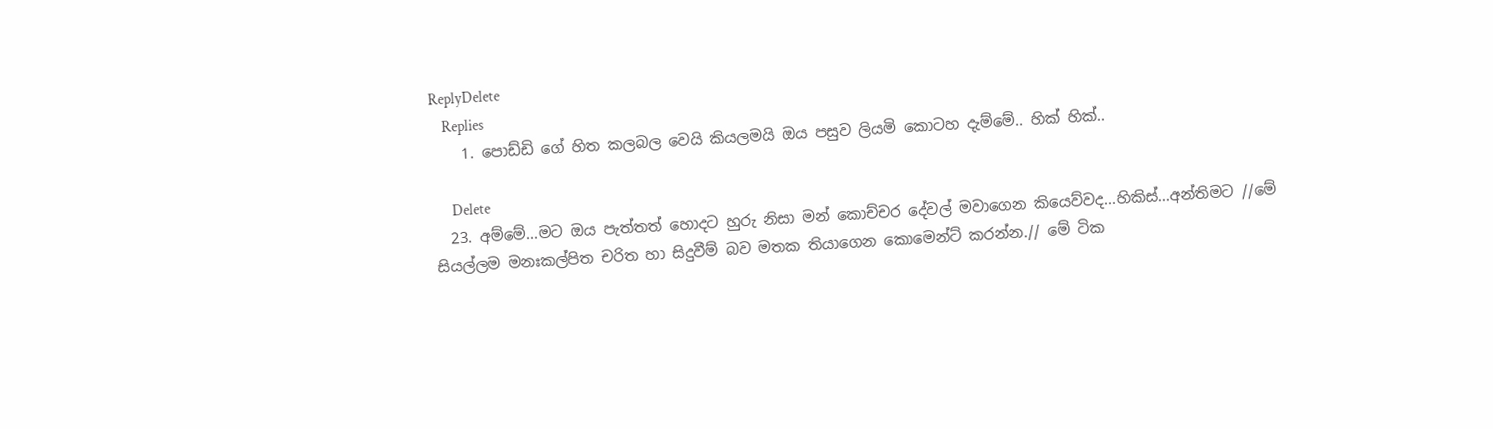ReplyDelete
    Replies
    1. පොඩ්ඩි ගේ හිත කලබල වෙයි කියලමයි ඔය පසුව ලියමි කොටහ දැම්මේ.. හික් හික්..

      Delete
  23. අම්මේ...මට ඔය පැත්තත් හොදට හුරු නිසා මන් කොච්චර දේවල් මවාගෙන කියෙව්වද...හිකිස්...අන්තිමට //මේ සියල්ලම මනඃකල්පිත චරිත හා සිදුවීම් බව මතක තියාගෙන කොමෙන්ට් කරන්න.// මේ ටික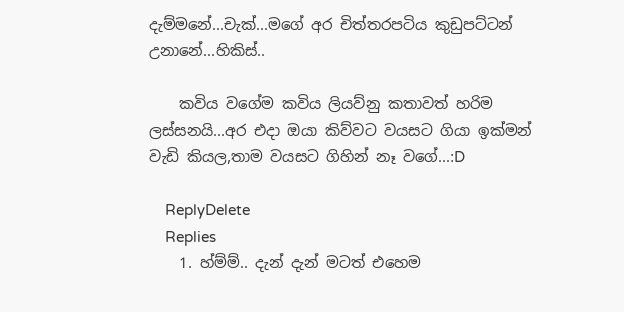දැම්මනේ...චැක්...මගේ අර චිත්තරපටිය කුඩුපට්ටන් උනානේ...හිකිස්..

    කවිය වගේම කවිය ලියව්නු කතාවත් හරිම ලස්සනයි...අර එදා ඔයා කිව්වට වයසට ගියා ඉක්මන් වැඩි කියල,තාම වයසට ගිහින් නෑ වගේ...:D

    ReplyDelete
    Replies
    1. හ්ම්ම්.. දැන් දැන් මටත් එහෙම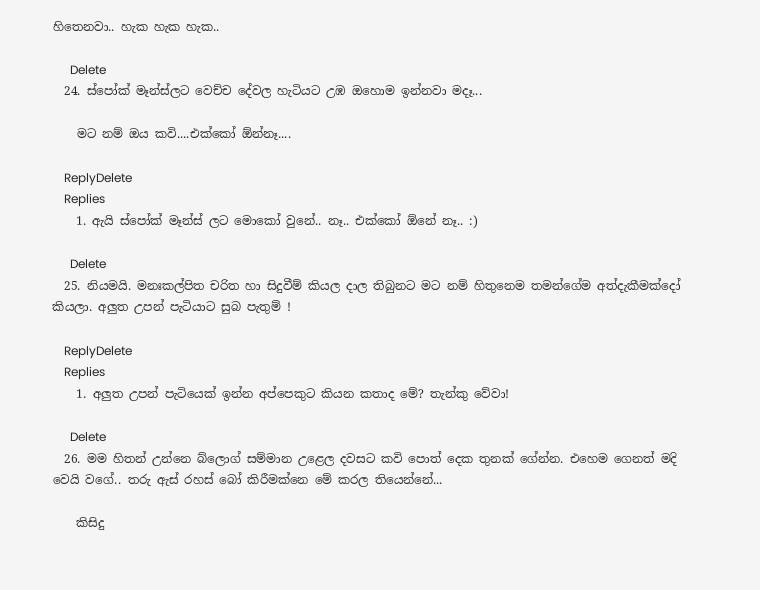හිතෙනවා.. හැක හැක හැක..

      Delete
  24. ස්පෝක් මෑන්ස්ලට වෙච්ච දේවල හැටියට උඹ ඔහොම ඉන්නවා මදෑ...

    මට නම් ඔය කවි....එක්කෝ ඕන්නෑ....

    ReplyDelete
    Replies
    1. ඇයි ස්පෝක් මෑන්ස් ලට මොකෝ වුනේ.. නෑ.. එක්කෝ ඕනේ නෑ.. :)

      Delete
  25. නියමයි. මනඃකල්පිත චරිත හා සිදුවීම් කියල දාල තිබුනට මට නම් හිතුනෙම තමන්ගේම අත්දැකීමක්දෝ කියලා. අලුත උපන් පැටියාට සුබ පැතුම් !

    ReplyDelete
    Replies
    1. අලුත උපන් පැටියෙක් ඉන්න අප්පෙකුට කියන කතාද මේ? තැන්කු වේවා!

      Delete
  26. මම හිතන් උන්නෙ බ්ලොග් සම්මාන උළෙල දවසට කවි පොත් දෙක තුනක් ගේන්න. එහෙම ගෙනත් මදි වෙයි වගේ.. තරු ඇස් රහස් බෝ කිරීමක්නෙ මේ කරල තියෙන්නේ...

    කිසිදු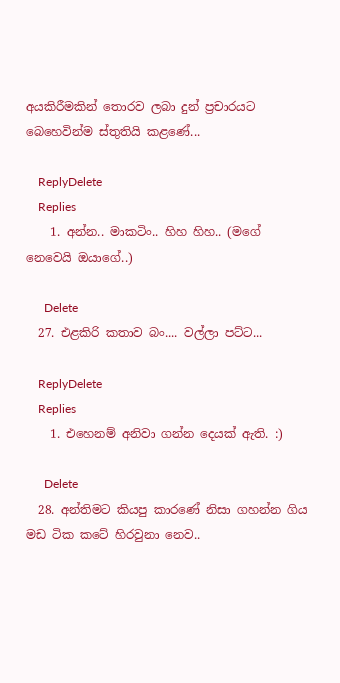අයකිරීමකින් තොරව ලබා දුන් ප්‍රචාරයට බෙහෙවින්ම ස්තුතියි කළණේ...

    ReplyDelete
    Replies
    1. අන්න.. මාකටිං.. හිහ හිහ.. (මගේ නෙවෙයි ඔයාගේ..)

      Delete
  27. එළකිරි කතාව බං.... වල්ලා පට්ට...

    ReplyDelete
    Replies
    1. එහෙනම් අනිවා ගන්න දෙයක් ඇති. :)

      Delete
  28. අන්තිමට කියපු කාරණේ නිසා ගහන්න ගිය මඩ ටික කටේ හිරවුනා නෙව..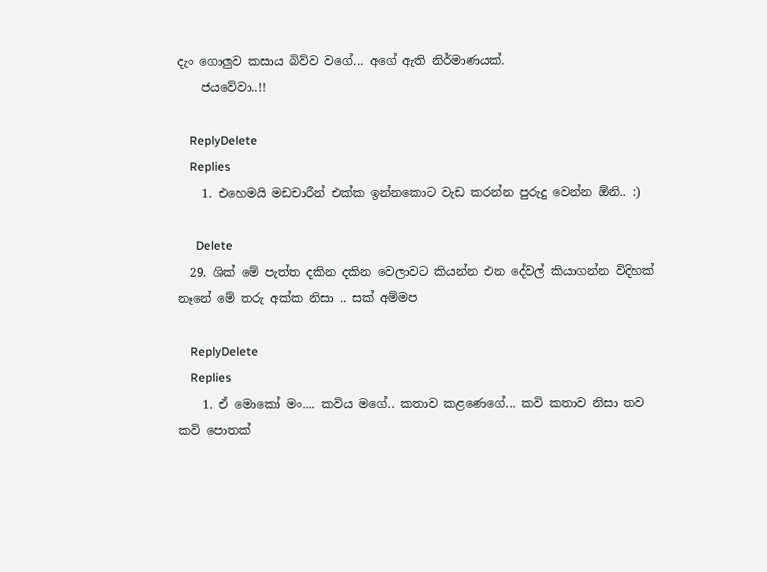දැං ගොලුව කසාය බිව්ව වගේ... අගේ ඇති නිර්මාණයක්.
    ජයවේවා..!!

    ReplyDelete
    Replies
    1. එහෙමයි මඩචාරීන් එක්ක ඉන්නකොට වැඩ කරන්න පුරුදු වෙන්න ඕනි.. :)

      Delete
  29. ශික් මේ පැත්ත දකින දකින වෙලාවට කියන්න එන දේවල් කියාගන්න විදිහක් නෑනේ මේ තරු අක්ක නිසා .. සක් අම්මප

    ReplyDelete
    Replies
    1. ඒ මොකෝ මං.... කවිය මගේ.. කතාව කළණෙගේ... කවි කතාව නිසා තව කවි පොතක්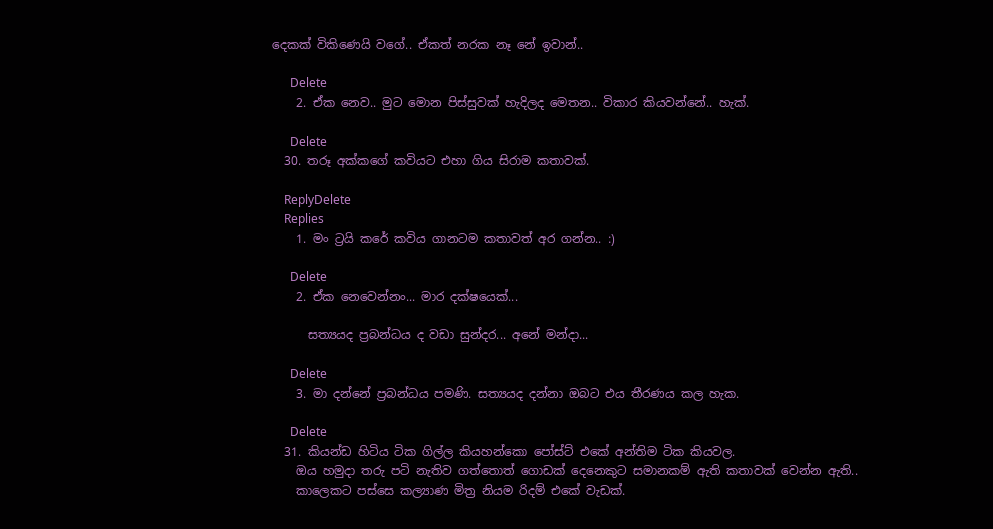දෙකක් විකිණෙයි වගේ.. ඒකත් නරක නෑ නේ ඉවාන්..

      Delete
    2. ඒක නෙව.. මුට මොන පිස්සුවක් හැදිලද මෙතන.. විකාර කියවන්නේ.. හැක්.

      Delete
  30. තරූ අක්කගේ කවියට එහා ගිය සිරාම කතාවක්.

    ReplyDelete
    Replies
    1. මං ට්‍රයි කරේ කවිය ගානටම කතාවත් අර ගන්න.. :)

      Delete
    2. ඒක නෙවෙන්නං... මාර දක්ෂයෙක්...

      සත්‍යයද ප්‍රබන්ධය ද වඩා සුන්දර... අනේ මන්දා...

      Delete
    3. මා දන්නේ ප්‍රබන්ධය පමණි. සත්‍යයද දන්නා ඔබට එය තීරණය කල හැක.

      Delete
  31. කියන්ඩ හිටිය ටික ගිල්ල කියහන්කො පෝස්ට් එකේ අන්තිම ටික කියවල.
    ඔය හමුදා තරු පටි නැතිව ගත්තොත් ගොඩක් දෙනෙකුට සමානකම් ඇති කතාවක් වෙන්න ඇති..
    කාලෙකට පස්සෙ කල්‍යාණ මිත්‍ර නියම රිදම් එකේ වැඩක්.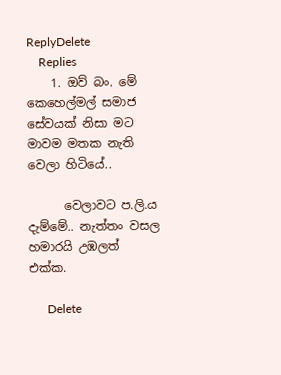ReplyDelete
    Replies
    1. ඔව් බං. මේ කෙහෙල්මල් සමාජ සේවයක් නිසා මට මාවම මතක නැති වෙලා හිටියේ..

      වෙලාවට ප.ලි.ය දැම්මේ.. නැත්තං වසල හමාරයි උඹලත් එක්ක.

      Delete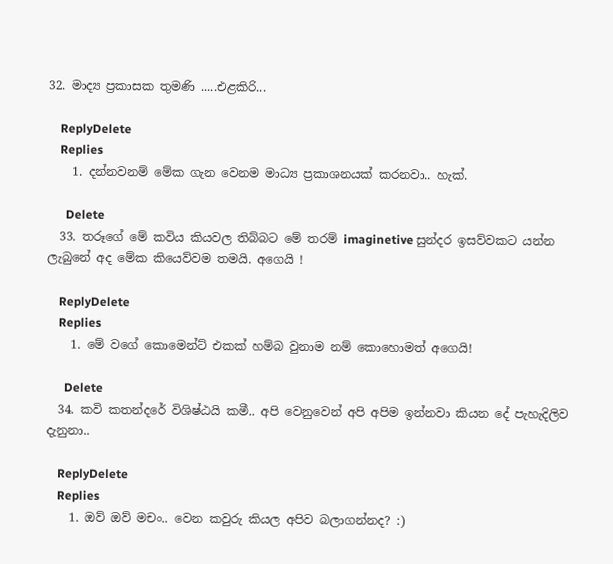32. මාද්‍ය ප්‍රකාසක තුමණි .....එළකිරි...

    ReplyDelete
    Replies
    1. දන්නවනම් මේක ගැන වෙනම මාධ්‍ය ප්‍රකාශනයක් කරනවා.. හැක්.

      Delete
  33. තරූගේ මේ කවිය කියවල තිබ්බට මේ තරම් imaginetive සුන්දර ඉසව්වකට යන්න ලැබුනේ අද මේක කියෙව්වම තමයි. අගෙයි !

    ReplyDelete
    Replies
    1. මේ වගේ කොමෙන්ට් එකක් හම්බ වුනාම නම් කොහොමත් අගෙයි!

      Delete
  34. කවි කතන්දරේ විශිෂ්ඨයි කමී.. අපි වෙනුවෙන් අපි අපිම ඉන්නවා කියන දේ පැහැදිලිව දැනුනා..

    ReplyDelete
    Replies
    1. ඔව් ඔව් මචං.. වෙන කවුරු කියල අපිව බලාගන්නද? :)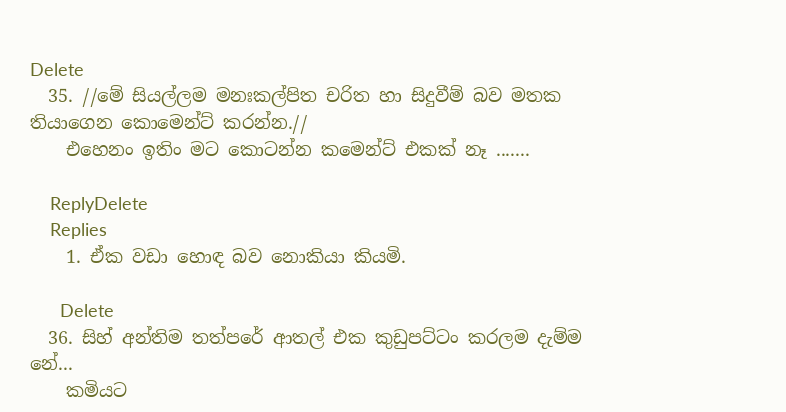Delete
  35. //මේ සියල්ලම මනඃකල්පිත චරිත හා සිදුවීම් බව මතක තියාගෙන කොමෙන්ට් කරන්න.//
    එහෙනං ඉතිං මට කොටන්න කමෙන්ට් එකක් නෑ .......

    ReplyDelete
    Replies
    1. ඒක වඩා හොඳ බව නොකියා කියමි.

      Delete
  36. සිහ් අන්තිම තත්පරේ ආතල් එක කුඩුපට්ටං කරලම දැම්ම නේ...
    කමියට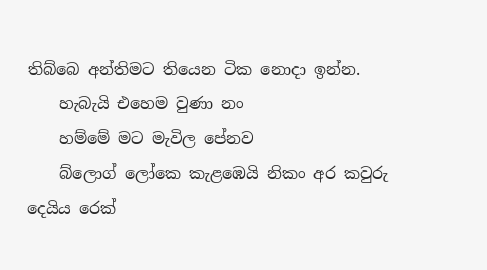තිබ්බෙ අන්තිමට තියෙන ටික නොදා ඉන්න.
    හැබැයි එහෙම වුණා නං
    හම්මේ මට මැවිල පේනව
    බ්ලොග් ලෝකෙ කැළඹෙයි නිකං අර කවුරු දෙයිය රෙක්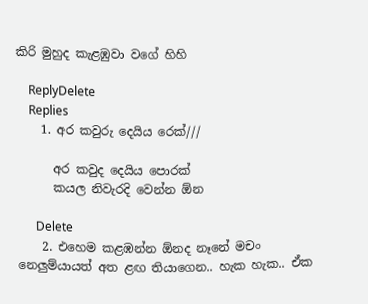කිරි මුහුද කැළඹුවා වගේ හිහි

    ReplyDelete
    Replies
    1. අර කවුරු දෙයිය රෙක්///

      අර කවුද දෙයිය පොරක්
      කයල නිවැරදි වෙන්න ඕන

      Delete
    2. එහෙම කළඹන්න ඕනද නෑනේ මචං නෙලුම්යායත් අත ළඟ තියාගෙන.. හැක හැක.. ඒක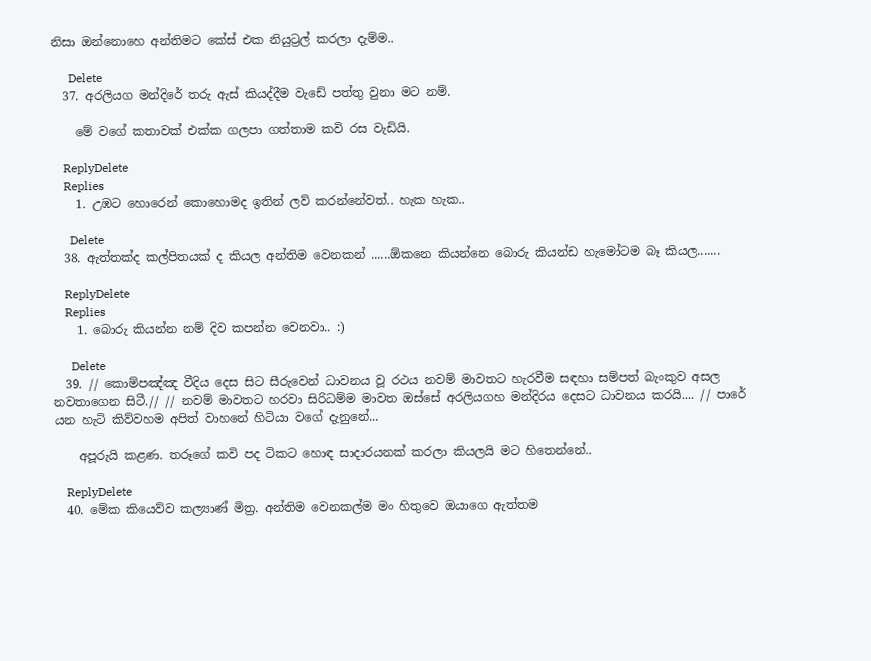නිසා ඔන්නොහෙ අන්තිමට කේස් එක නියුට්‍රල් කරලා දැම්ම..

      Delete
  37. අරලියග මන්දිරේ තරු ඇස් කියද්දීම වැඩේ පත්තු වුනා මට නම්.

    මේ වගේ කතාවක් එක්ක ගලපා ගත්තාම කවි රස වැඩියි.

    ReplyDelete
    Replies
    1. උඹට හොරෙන් කොහොමද ඉතින් ලව් කරන්නේවත්.. හැක හැක..

      Delete
  38. ඇත්තක්ද කල්පිතයක් ද කියල අන්තිම වෙනකන් ......ඕකනෙ කියන්නෙ බොරු කියන්ඩ හැමෝටම බෑ කියල.......

    ReplyDelete
    Replies
    1. බොරු කියන්න නම් දිව කපන්න වෙනවා.. :)

      Delete
  39. // කොම්පඤ්ඤ වීදිය දෙස සිට සීරුවෙන් ධාවනය වූ රථය නවම් මාවතට හැරවීම සඳහා සම්පත් බැංකුව අසල නවතාගෙන සිටී.// // නවම් මාවතට හරවා සිරිධම්ම මාවත ඔස්සේ අරලියගහ මන්දිරය දෙසට ධාවනය කරයි.... // පාරේ යන හැටි කිව්වහම අපිත් වාහනේ හිටියා වගේ දැනුනේ...

    අපූරුයි කළණ. තරූගේ කවි පද ටිකට හොඳ සාදාරයනක් කරලා කියලයි මට හිතෙන්නේ..

    ReplyDelete
  40. මේක කියෙව්ව කල්‍යාණ් මිත්‍ර. අන්තිම වෙනකල්ම මං හිතුවෙ ඔයාගෙ ඇත්තම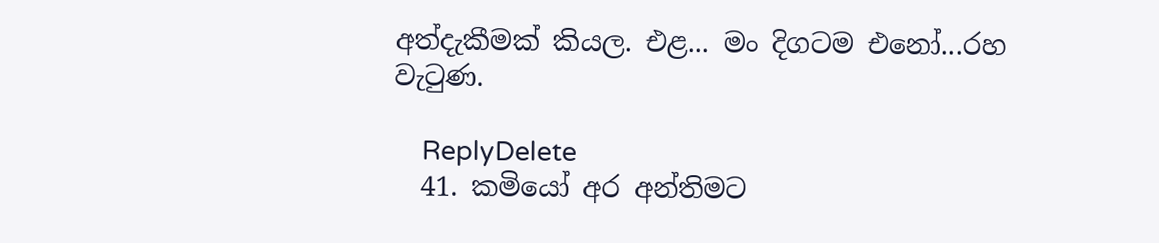අත්දැකීමක් කියල. එළ... මං දිගටම එනෝ...රහ වැටුණ.

    ReplyDelete
  41. කමියෝ අර අන්තිමට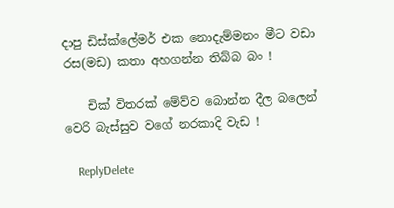දාපු ඩිස්ක්ලේමර් එක නොදැම්මනං මීට වඩා රස(මඩ) කතා අහගන්න තිබ්බ බං !

    චික් විතරක් මේව්ව බොන්න දීල බලෙන් වෙරි බැස්සුව වගේ නරකාදි වැඩ !

    ReplyDelete